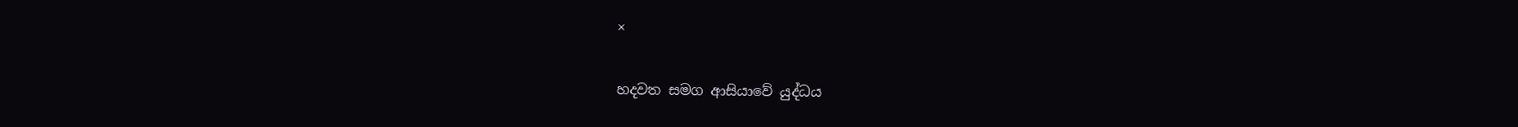×

හදවත සමග ආසියාවේ යුද්ධය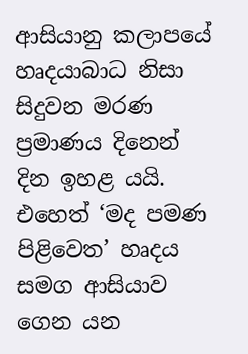ආසියානු කලාපයේ හෘදයාබාධ නිසා සිදුවන මරණ ප්‍රමාණය දිනෙන් දින ඉහළ යයි. එහෙත් ‘මද පමණ පිළිවෙත’ හෘදය සමග ආසියාව ගෙන යන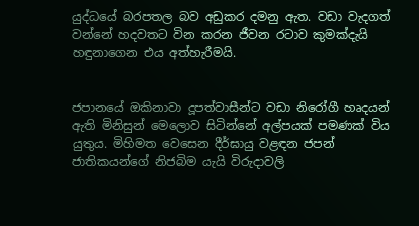යුද්ධයේ බරපතල බව අඩුකර දමනු ඇත. වඩා වැදගත් වන්නේ හදවතට වින කරන ජීවන රටාව කුමක්දැයි හඳුනාගෙන එය අත්හැරීමයි.


ජපානයේ ඔකිනාවා දූපත්වාසීන්ට වඩා නිරෝගී හෘදයන් ඇති මිනිසුන් මෙලොව සිටින්නේ අල්පයක් පමණක් විය යුතුය. මිහිමත වෙසෙන දීර්ඝායු වළඳන ජපන් ජාතිකයන්ගේ නිජබිම යැයි විරුදාවලි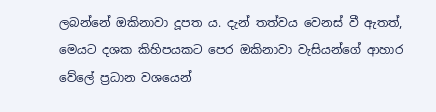ලබන්නේ ඔකිනාවා දූපත ය. දැන් තත්වය වෙනස් වී ඇතත්, මෙයට දශක කිහිපයකට පෙර ඔකිනාවා වැසියන්ගේ ආහාර වේලේ ප්‍රධාන වශයෙන්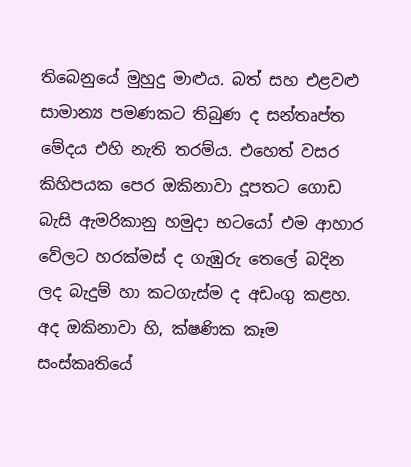තිබෙනුයේ මුහුදු මාළුය. බත් සහ එළවළු සාමාන්‍ය පමණකට තිබුණ ද සන්තෘප්ත මේදය එහි නැති තරම්ය. එහෙත් වසර කිහිපයක පෙර ඔකිනාවා දූපතට ගොඩ බැසි ඇමරිකානු හමුදා භටයෝ එම ආහාර වේලට හරක්මස් ද ගැඹුරු තෙලේ බදින ලද බැදුම් හා කටගැස්ම ද අඩංගු කළහ. අද ඔකිනාවා හි, ක්ෂණික කෑම සංස්කෘතියේ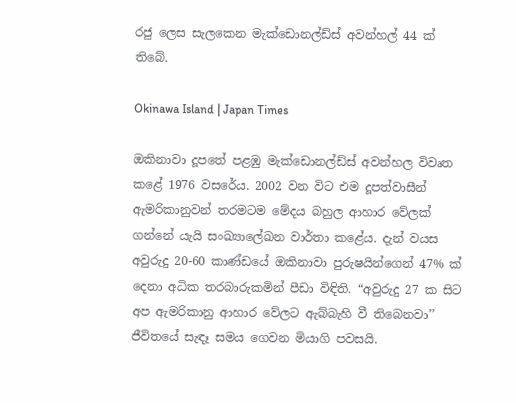රජු ලෙස සැලකෙන මැක්ඩොනල්ඩ්ස් අවන්හල් 44 ක් තිබේ.

Okinawa Island | Japan Times

ඔකිනාවා දූපතේ පළඹු මැක්ඩොනල්ඩ්ස් අවන්හල විවෘත කළේ 1976 වසරේය. 2002 වන විට එම දූපත්වාසීන් ඇමරිකානුවන් තරමටම මේදය බහුල ආහාර වේලක් ගන්නේ යැයි සංඛ්‍යාලේඛන වාර්තා කළේය. දැන් වයස අවුරුදු 20-60 කාණ්ඩයේ ඔකිනාවා පුරුෂයින්ගෙන් 47% ක් දෙනා අධික තරබාරුකමින් පීඩා විඳිති. “අවුරුදු 27 ක සිට අප ඇමරිකානු ආහාර වේලට ඇබ්බැහි වී තිබෙනවා’’ ජීවිතයේ සැඳෑ සමය ගෙවන මියාගි පවසයි.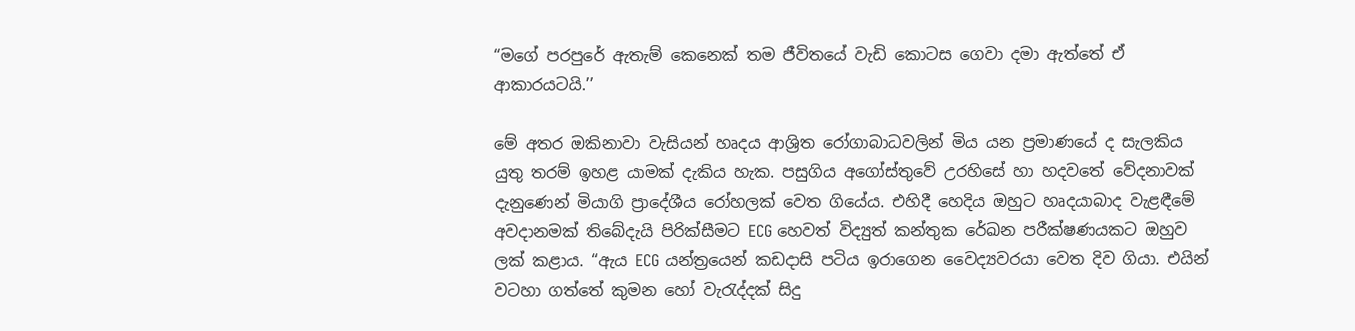“මගේ පරපුරේ ඇතැම් කෙනෙක් තම ජීවිතයේ වැඩි කොටස ගෙවා දමා ඇත්තේ ඒ ආකාරයටයි.’’

මේ අතර ඔකිනාවා වැසියන් හෘදය ආශ්‍රිත රෝගාබාධවලින් මිය යන ප්‍රමාණයේ ද සැලකිය යුතු තරම් ඉහළ යාමක් දැකිය හැක. පසුගිය අගෝස්තුවේ උරහිසේ හා හදවතේ වේදනාවක් දැනුණෙන් මියාගි ප්‍රාදේශීය රෝහලක් වෙත ගියේය. එහිදී හෙදිය ඔහුට හෘදයාබාද වැළඳීමේ අවදානමක් තිබේදැයි පිරික්සීමට ECG හෙවත් විද්‍යුත් කන්තුක රේඛන පරීක්ෂණයකට ඔහුව ලක් කළාය. “ඇය ECG යන්ත්‍රයෙන් කඩදාසි පටිය ඉරාගෙන වෛද්‍යවරයා වෙත දිව ගියා. එයින් වටහා ගත්තේ කුමන හෝ වැරැද්දක් සිදු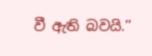වී ඇති බවයි.’’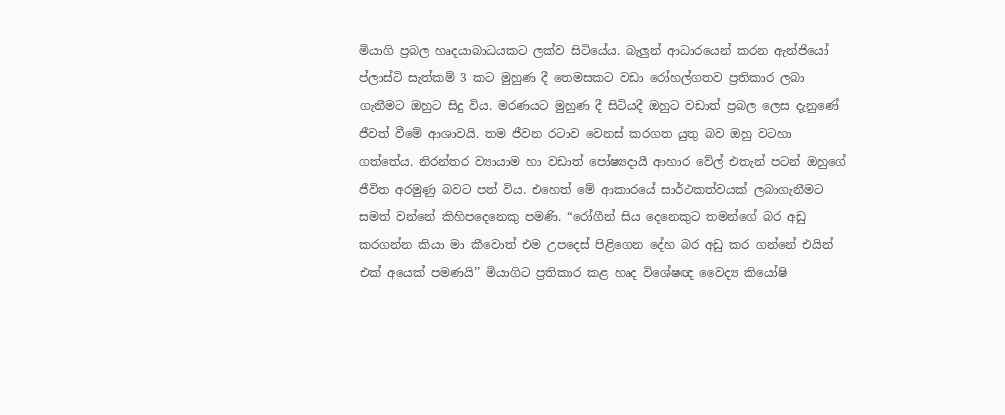මියාගි ප්‍රබල හෘදයාබාධයකට ලක්ව සිටියේය. බැලුන් ආධාරයෙන් කරන ඇන්ජියෝ ප්ලාස්ටි සැත්කම් 3 කට මුහුණ දී තෙමසකට වඩා රෝහල්ගතව ප්‍රතිකාර ලබා ගැනීමට ඔහුට සිදු විය. මරණයට මුහුණ දී සිටියදී ඔහුට වඩාත් ප්‍රබල ලෙස දැනුණේ ජීවත් වීමේ ආශාවයි. තම ජීවන රටාව වෙනස් කරගත යුතු බව ඔහු වටහා ගත්තේය. නිරන්තර ව්‍යායාම හා වඩාත් පෝෂ්‍යදායී ආහාර වේල් එතැන් පටන් ඔහුගේ ජීවිත අරමුණු බවට පත් විය. එහෙත් මේ ආකාරයේ සාර්ථකත්වයක් ලබාගැනීමට සමත් වන්නේ කිහිපදෙනෙකු පමණි. “රෝගීන් සිය දෙනෙකුට තමන්ගේ බර අඩු කරගන්න කියා මා කීවොත් එම උපදෙස් පිළිගෙන දේහ බර අඩු කර ගන්නේ එයින් එක් අයෙක් පමණයි’’ මියාගිට ප්‍රතිකාර කළ හෘද විශේෂඥ වෛද්‍ය කියෝෂි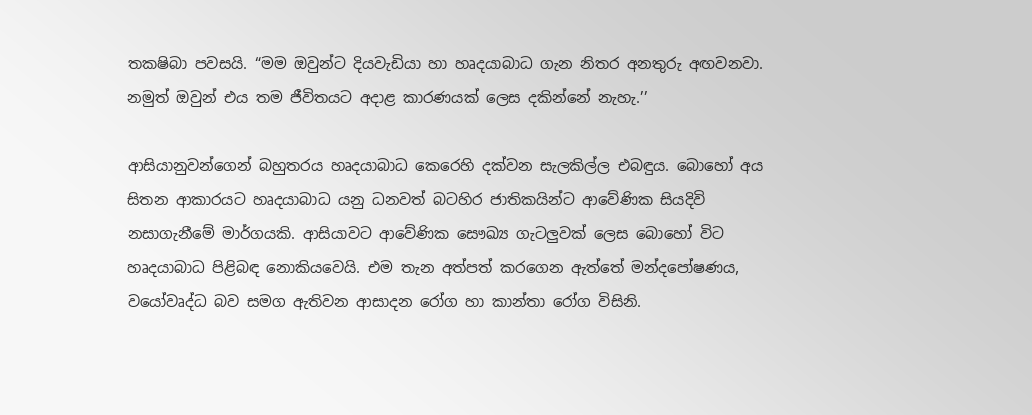තකෂිබා පවසයි. “මම ඔවුන්ට දියවැඩියා හා හෘදයාබාධ ගැන නිතර අනතුරු අඟවනවා. නමුත් ඔවුන් එය තම ජීවිතයට අදාළ කාරණයක් ලෙස දකින්නේ නැහැ.’’

ආසියානුවන්ගෙන් බහුතරය හෘදයාබාධ කෙරෙහි දක්වන සැලකිල්ල එබඳුය. බොහෝ අය සිතන ආකාරයට හෘදයාබාධ යනු ධනවත් බටහිර ජාතිකයින්ට ආවේණික සියදිවි නසාගැනීමේ මාර්ගයකි. ආසියාවට ආවේණික සෞඛ්‍ය ගැටලුවක් ලෙස බොහෝ විට හෘදයාබාධ පිළිබඳ නොකියවෙයි. එම තැන අත්පත් කරගෙන ඇත්තේ මන්දපෝෂණය, වයෝවෘද්ධ බව සමග ඇතිවන ආසාදන රෝග හා කාන්තා රෝග විසිනි.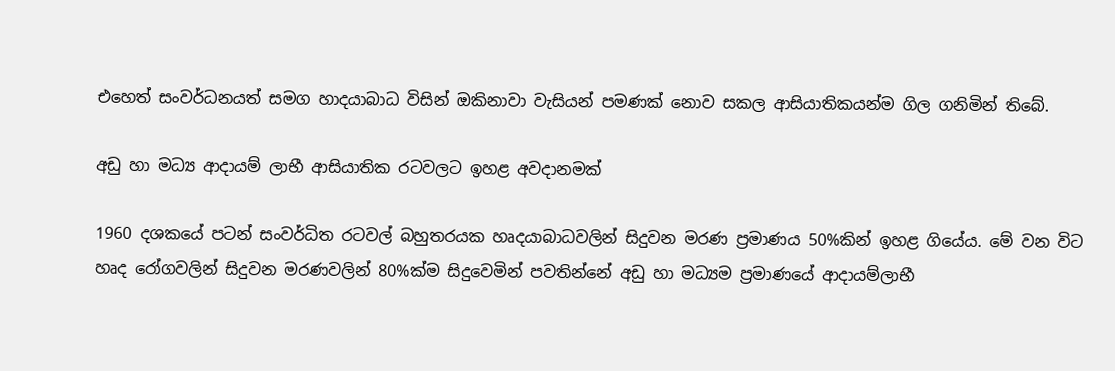එහෙත් සංවර්ධනයත් සමග හාදයාබාධ විසින් ඔකිනාවා වැසියන් පමණක් නොව සකල ආසියාතිකයන්ම ගිල ගනිමින් තිබේ.

අඩු හා මධ්‍ය ආදායම් ලාභී ආසියාතික රටවලට ඉහළ අවදානමක්

1960 දශකයේ පටන් සංවර්ධිත රටවල් බහුතරයක හෘදයාබාධවලින් සිදුවන මරණ ප්‍රමාණය 50%කින් ඉහළ ගියේය. මේ වන විට හෘද රෝගවලින් සිදුවන මරණවලින් 80%ක්ම සිදුවෙමින් පවතින්නේ අඩු හා මධ්‍යම ප්‍රමාණයේ ආදායම්ලාභී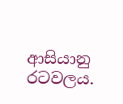ආසියානු රටවලය.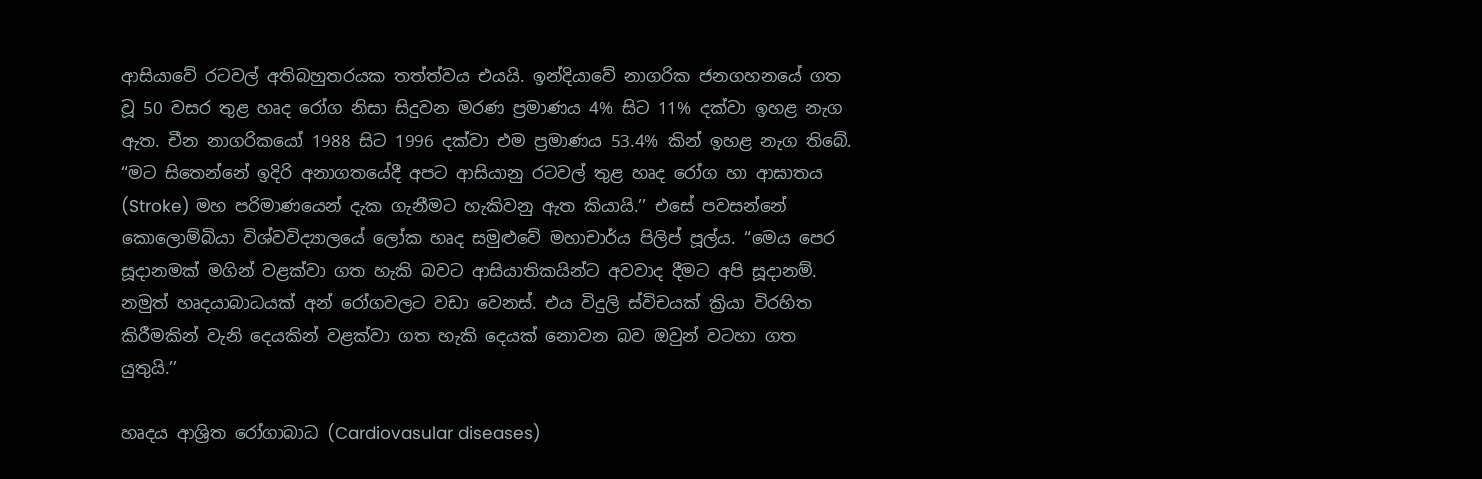ආසියාවේ රටවල් අතිබහුතරයක තත්ත්වය එයයි. ඉන්දියාවේ නාගරික ජනගහනයේ ගත වූ 50 වසර තුළ හෘද රෝග නිසා සිදුවන මරණ ප්‍රමාණය 4% සිට 11% දක්වා ඉහළ නැග ඇත. චීන නාගරිකයෝ 1988 සිට 1996 දක්වා එම ප්‍රමාණය 53.4% කින් ඉහළ නැග තිබේ. “මට සිතෙන්නේ ඉදිරි අනාගතයේදී අපට ආසියානු රටවල් තුළ හෘද රෝග හා ආඝාතය (Stroke) මහ පරිමාණයෙන් දැක ගැනීමට හැකිවනු ඇත කියායි.’’ එසේ පවසන්නේ කොලොම්බියා විශ්වවිද්‍යාලයේ ලෝක හෘද සමුළුවේ මහාචාර්ය පිලිප් පූල්ය. “මෙය පෙර සූදානමක් මගින් වළක්වා ගත හැකි බවට ආසියාතිකයින්ට අවවාද දීමට අපි සූදානම්. නමුත් හෘදයාබාධයක් අන් රෝගවලට වඩා වෙනස්. එය විදුලි ස්විචයක් ක්‍රියා විරහිත කිරීමකින් වැනි දෙයකින් වළක්වා ගත හැකි දෙයක් නොවන බව ඔවුන් වටහා ගත යුතුයි.’’

හෘදය ආශ්‍රිත රෝගාබාධ (Cardiovasular diseases)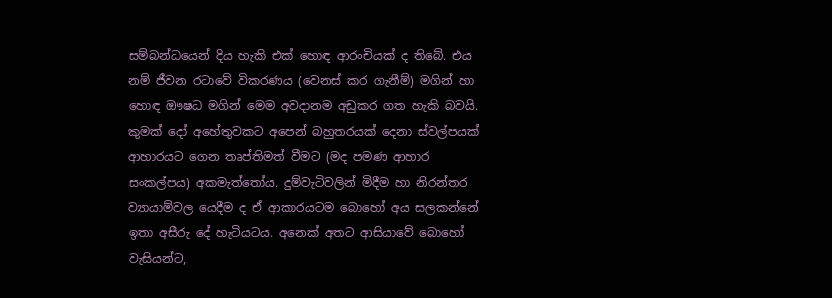සම්බන්ධයෙන් දිය හැකි එක් හොඳ ආරංචියක් ද තිබේ. එය නම් ජීවන රටාවේ විකරණය (වෙනස් කර ගැනීම්) මගින් හා හොඳ ඖෂධ මගින් මෙම අවදානම අඩුකර ගත හැකි බවයි. කුමක් දෝ අහේතුවකට අපෙන් බහුතරයක් දෙනා ස්වල්පයක් ආහාරයට ගෙන තෘප්තිමත් වීමට (මද පමණ ආහාර සංකල්පය) අකමැත්තෝය. දුම්වැටිවලින් මිදීම හා නිරන්තර ව්‍යායාම්වල යෙදීම ද ඒ ආකාරයටම බොහෝ අය සලකන්නේ ඉතා අසීරු දේ හැටියටය. අනෙක් අතට ආසියාවේ බොහෝ වැසියන්ට,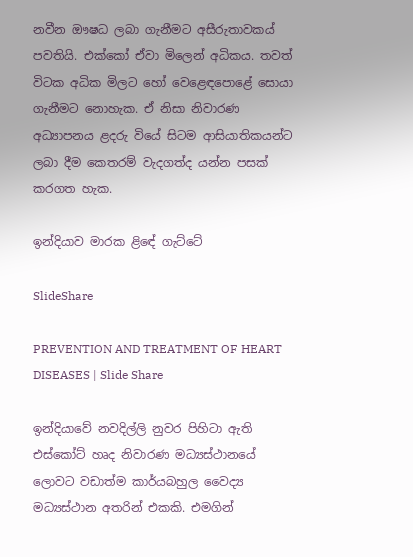නවීන ඖෂධ ලබා ගැනීමට අසීරුතාවකය් පවතියි. එක්කෝ ඒවා මිලෙන් අධිකය. තවත් විටක අධික මිලට හෝ වෙළෙඳපොළේ සොයා ගැනීමට නොහැක. ඒ නිසා නිවාරණ අධ්‍යාපනය ළදරු වියේ සිටම ආසියාතිකයන්ට ලබා දීම කෙතරම් වැදගත්ද යන්න පසක් කරගත හැක.

ඉන්දියාව මාරක ළිඳේ ගැට්ටේ

SlideShare

PREVENTION AND TREATMENT OF HEART DISEASES | Slide Share

ඉන්දියාවේ නවදිල්ලි නුවර පිහිටා ඇති එස්කෝට් හෘද නිවාරණ මධ්‍යස්ථානයේ ලොවට වඩාත්ම කාර්යබහුල වෛද්‍ය මධ්‍යස්ථාන අතරින් එකකි. එමගින්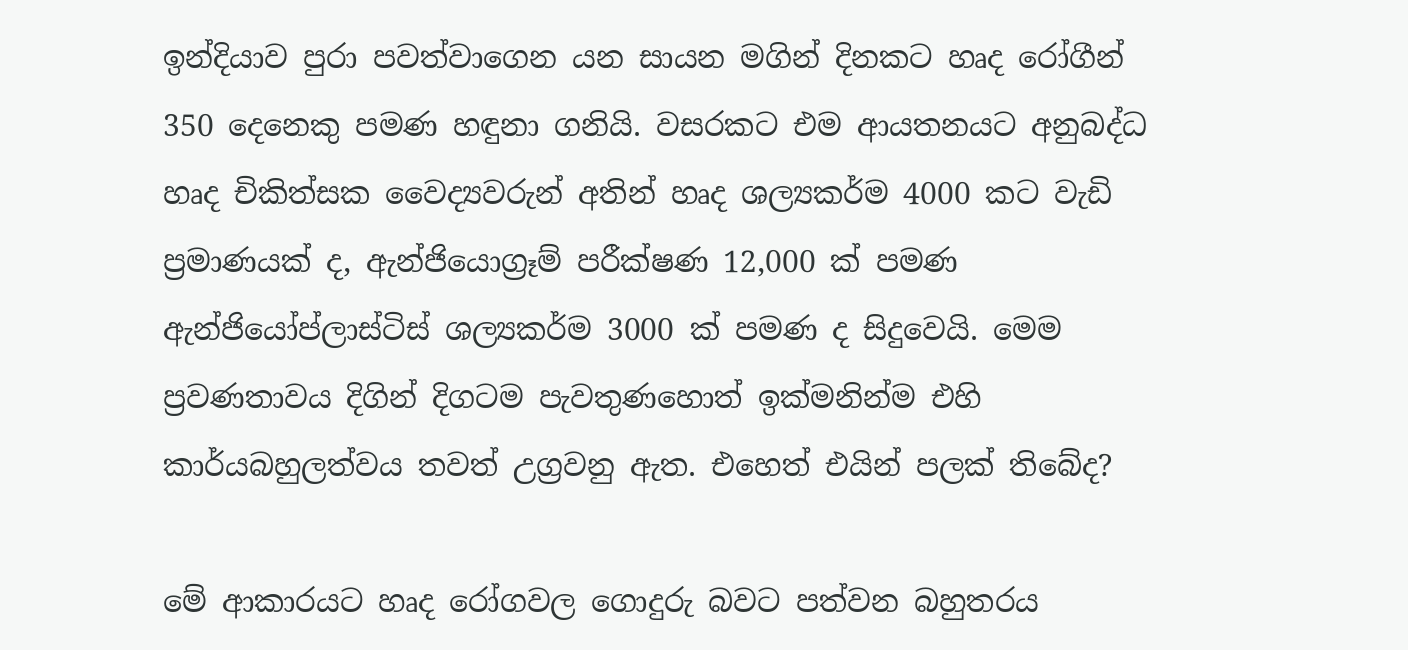ඉන්දියාව පුරා පවත්වාගෙන යන සායන මගින් දිනකට හෘද රෝගීන් 350 දෙනෙකු පමණ හඳුනා ගනියි. වසරකට එම ආයතනයට අනුබද්ධ හෘද චිකිත්සක වෛද්‍යවරුන් අතින් හෘද ශල්‍යකර්ම 4000 කට වැඩි ප්‍රමාණයක් ද, ඇන්ජියොග්‍රෑම් පරීක්ෂණ 12,000 ක් පමණ ඇන්ජියෝප්ලාස්ටිස් ශල්‍යකර්ම 3000 ක් පමණ ද සිදුවෙයි. මෙම ප්‍රවණතාවය දිගින් දිගටම පැවතුණහොත් ඉක්මනින්ම එහි කාර්යබහුලත්වය තවත් උග්‍රවනු ඇත. එහෙත් එයින් පලක් තිබේද?

මේ ආකාරයට හෘද රෝගවල ගොදුරු බවට පත්වන බහුතරය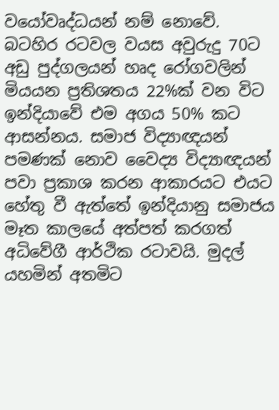වයෝවෘද්ධයන් නම් නොවේ. බටහිර රටවල වයස අවුරුදු 70ට අඩු පුද්ගලයන් හෘද රෝගවලින් මියයන ප්‍රතිශතය 22%ක් වන විට ඉන්දියාවේ එම අගය 50% කට ආසන්නය. සමාජ විද්‍යාඥයන් පමණක් නොව වෛද්‍ය විද්‍යාඥයන් පවා ප්‍රකාශ කරන ආකාරයට එයට හේතු වී ඇත්තේ ඉන්දියානු සමාජය මෑත කාලයේ අත්පත් කරගත් අධිවේගී ආර්ථික රටාවයි. මුදල් යහමින් අතමිට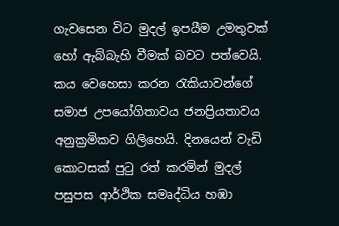ගැවසෙන විට මුදල් ඉපයීම උමතුවක් හෝ ඇබ්බැහි වීමක් බවට පත්වෙයි. කය වෙහෙසා කරන රැකියාවන්ගේ සමාජ උපයෝගිතාවය ජනප්‍රියතාවය අනුක්‍රමිකව ගිලිහෙයි. දිනයෙන් වැඩි කොටසක් පුටු රත් කරමින් මුදල් පසුපස ආර්ථික සමෘද්ධිය හඹා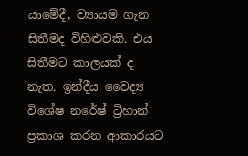යාමේදී, ව්‍යායම ගැන සිතීමද විහිළුවකි. එය සිතීමට කාලයක් ද නැත. ඉන්දීය වෛද්‍ය විශේෂ නරේෂ් ට්‍රිහාන් ප්‍රකාශ කරන ආකාරයට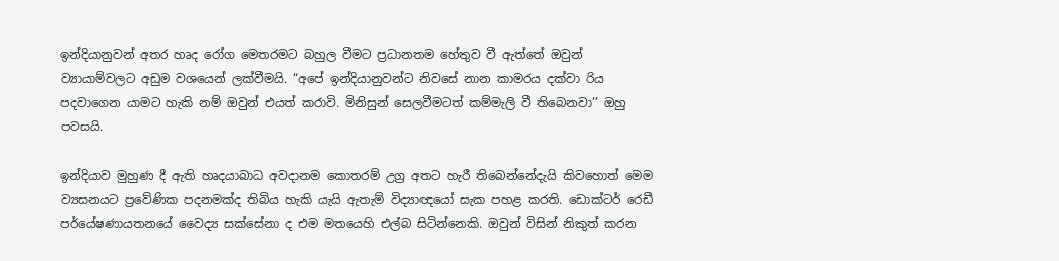ඉන්දියානුවන් අතර හෘද රෝග මෙතරමට බහුල වීමට ප්‍රධානතම හේතුව වී ඇත්තේ ඔවුන් ව්‍යායාම්වලට අඩුම වශයෙන් ලක්වීමයි. “අපේ ඉන්දියානුවන්ට නිවසේ නාන කාමරය දක්වා රිය පදවාගෙන යාමට හැකි නම් ඔවුන් එයත් කරාවි. මිනිසුන් සෙලවීමටත් කම්මැලි වී තිබෙනවා’’ ඔහු පවසයි.

ඉන්දියාව මුහුණ දී ඇති හෘදයාබාධ අවදානම කොතරම් උග්‍ර අතට හැරී තිබෙන්නේදැයි කිවහොත් මෙම ව්‍යසනයට ප්‍රවේණික පදනමක්ද තිබිය හැකි යැයි ඇතැම් විද්‍යාඥයෝ සැක පහළ කරති. ඩොක්ටර් රෙඩී පර්යේෂණායතනයේ වෛද්‍ය සක්සේනා ද එම මතයෙහි එල්බ සිටින්නෙකි. ඔවුන් විසින් නිකුත් කරන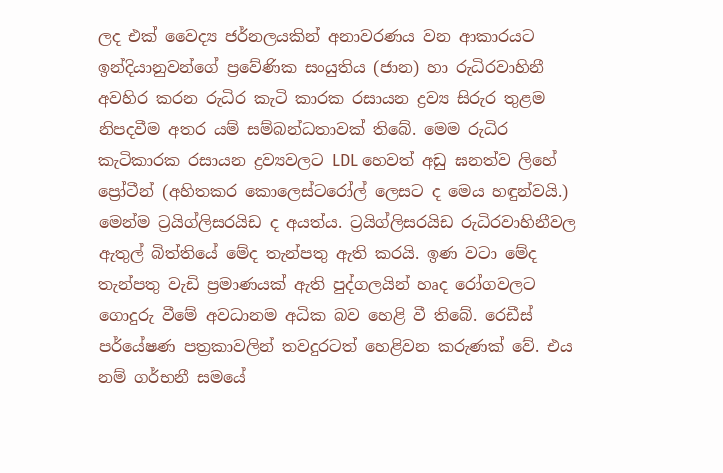ලද එක් වෛද්‍ය ජර්නලයකින් අනාවරණය වන ආකාරයට ඉන්දියානුවන්ගේ ප්‍රවේණික සංයුතිය (ජාන) හා රුධිරවාහිනී අවහිර කරන රුධිර කැටි කාරක රසායන ද්‍රව්‍ය සිරුර තුළම නිපදවීම අතර යම් සම්බන්ධතාවක් තිබේ. මෙම රුධිර කැටිකාරක රසායන ද්‍රව්‍යවලට LDL හෙවත් අඩු ඝනත්ව ලිහේ ප්‍රෝටීන් (අහිතකර කොලෙස්ටරෝල් ලෙසට ද මෙය හඳුන්වයි.) මෙන්ම ට්‍රයිග්ලිසරයිඩ ද අයත්ය. ට්‍රයිග්ලිසරයිඩ රුධිරවාහිනීවල ඇතුල් බිත්තියේ මේද තැන්පතු ඇති කරයි. ඉණ වටා මේද තැන්පතු වැඩි ප්‍රමාණයක් ඇති පුද්ගලයින් හෘද රෝගවලට ගොදුරු වීමේ අවධානම අධික බව හෙළි වී තිබේ. රෙඩීස් පර්යේෂණ පත්‍රකාවලින් තවදුරටත් හෙළිවන කරුණක් වේ. එය නම් ගර්භනී සමයේ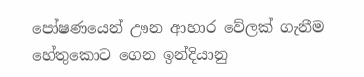පෝෂණයෙන් ඌන ආහාර වේලක් ගැනීම හේතුකොට ගෙන ඉන්දියානු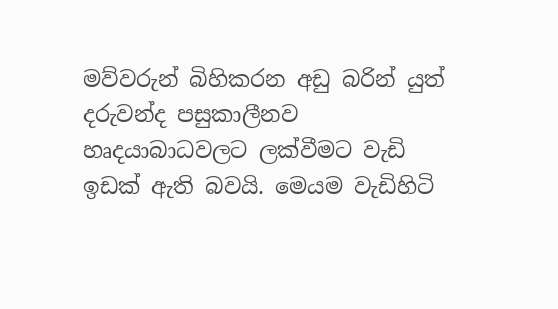මව්වරුන් බිහිකරන අඩු බරින් යුත් දරුවන්ද පසුකාලීනව හෘදයාබාධවලට ලක්වීමට වැඩි ඉඩක් ඇති බවයි. මෙයම වැඩිහිටි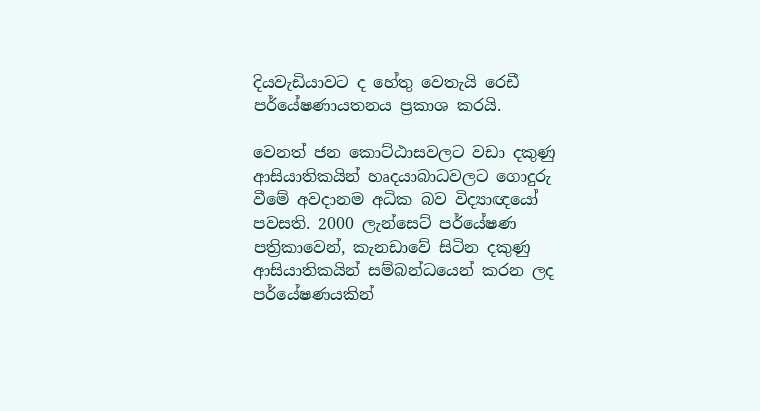දියවැඩියාවට ද හේතු වෙතැයි රෙඩී පර්යේෂණායතනය ප්‍රකාශ කරයි.

වෙනත් ජන කොට්ඨාසවලට වඩා දකුණු ආසියාතිකයින් හෘදයාබාධවලට ගොදුරු වීමේ අවදානම අධික බව විද්‍යාඥයෝ පවසති. 2000 ලැන්සෙට් පර්යේෂණ පත්‍රිකාවෙන්, කැනඩාවේ සිටින දකුණු ආසියාතිකයින් සම්බන්ධයෙන් කරන ලද පර්යේෂණයකින්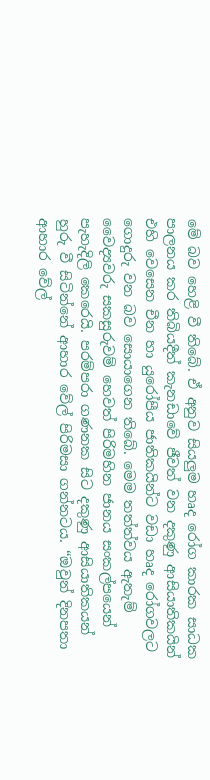මේ බව හෙළි වී තිබේ. ඒ අනුව සියලුම හෘද රෝග කාරක සාධක පාලනය කර තිබියදීත් කැනඩාවේ ජීවත් වන දකුණු ආසියාතිකයින් එහි වෙසෙන චීන හා යුරෝපීය ජාතිකයින්ට වඩා හෘද රෝගවලට ගොදුරු වන බව සොයාගෙන තිබේ. මෙම තත්ත්වය ඇතැම් වෛද්‍යවරු සකසුරුවම් හෙවත් පිරිමහින ජානය සංකල්පයෙන් පැහැදිලි කෙරෙයි. පරම්පරා ගණනක සිට දකුණු ආසියාතිකයන් හුරු වී සිටින්නේ ආහාර වේල් පිරිමසා ගන්නටය. “ඔවුන් දිනපතා ආහාර වේල්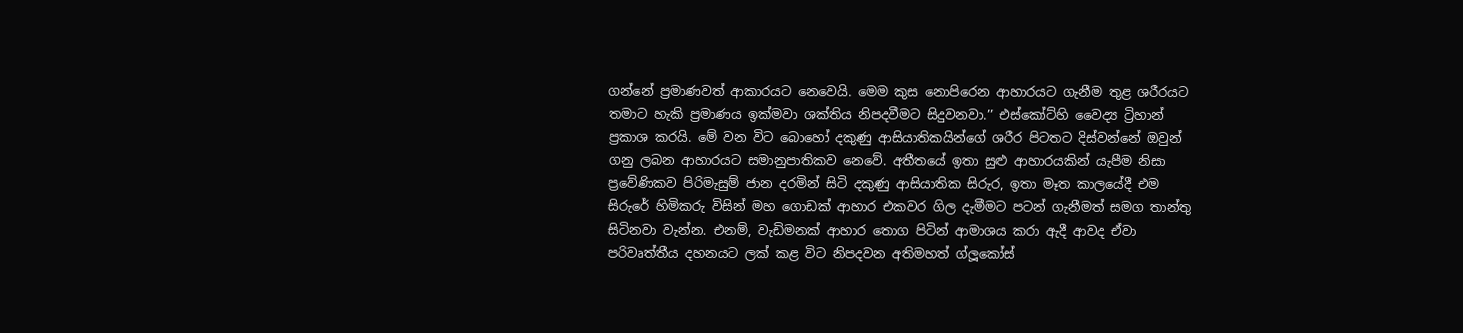ගන්නේ ප්‍රමාණවත් ආකාරයට නෙවෙයි. මෙම කුස නොපිරෙන ආහාරයට ගැනීම තුළ ශරීරයට තමාට හැකි ප්‍රමාණය ඉක්මවා ශක්තිය නිපදවීමට සිදුවනවා.’’ එස්කෝට්හි වෛද්‍ය ට්‍රිහාන් ප්‍රකාශ කරයි. මේ වන විට බොහෝ දකුණු ආසියාතිකයින්ගේ ශරීර පිටතට දිස්වන්නේ ඔවුන් ගනු ලබන ආහාරයට සමානුපාතිකව නෙවේ. අතීතයේ ඉතා සුළු ආහාරයකින් යැපීම නිසා ප්‍රවේණිකව පිරිමැසුම් ජාන දරමින් සිටි දකුණු ආසියාතික සිරුර, ඉතා මෑත කාලයේදී එම සිරුරේ හිමිකරු විසින් මහ ගොඩක් ආහාර එකවර ගිල දැමීමට පටන් ගැනීමත් සමග තාන්තු සිටිනවා වැන්න. එනම්, වැඩිමනක් ආහාර තොග පිටින් ආමාශය කරා ඇදී ආවද ඒවා පරිවෘත්තීය දහනයට ලක් කළ විට නිපදවන අතිමහත් ග්ලූකෝස්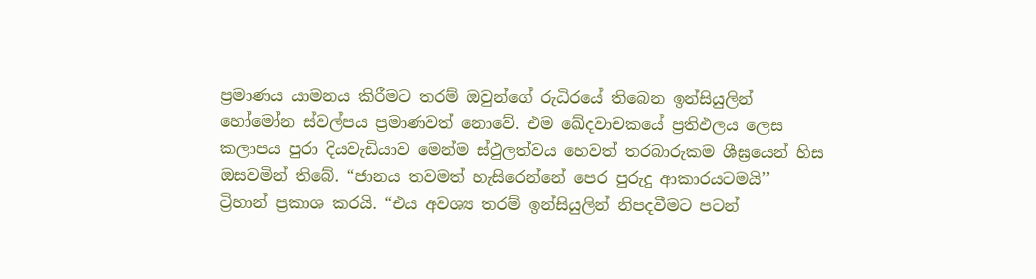ප්‍රමාණය යාමනය කිරීමට තරම් ඔවුන්ගේ රුධිරයේ තිබෙන ඉන්සියුලින් හෝමෝන ස්වල්පය ප්‍රමාණවත් නොවේ. එම ඛේදවාචකයේ ප්‍රතිඵලය ලෙස කලාපය පුරා දියවැඩියාව මෙන්ම ස්ථුලත්වය හෙවත් තරබාරුකම ශීඝ්‍රයෙන් හිස ඔසවමින් තිබේ. “ජානය තවමත් හැසිරෙන්නේ පෙර පුරුදු ආකාරයටමයි’’ ට්‍රිහාන් ප්‍රකාශ කරයි. “එය අවශ්‍ය තරම් ඉන්සියුලින් නිපදවීමට පටන්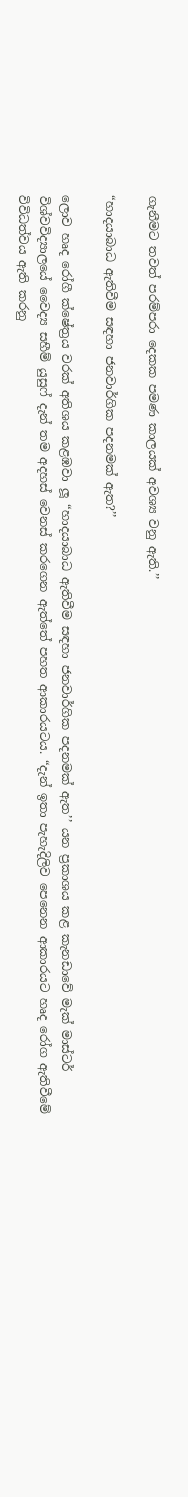ගැනීමට තවත් පරම්පරා දෙකක පමණ කාලයක් අවශ්‍ය වනු ඇති.’’

“හාදයාබාධ ඇතිවීම සඳහා ජනවාර්ගික පදනමක් ඇත?’’

ලොව හෘද රෝගී ක්ෂේත්‍රය වරක් අතිශය කළඹවා ලූ “හාදයාබාධ ඇතිවීම සඳහා ජනවාර්ගික පදනමක් ඇත’’ යන ප්‍රකාශය කළ කැනඩාවේ මැක් මාස්ටර් විශ්වවිද්‍යාලයේ වෛද්‍ය සහීම් යුසුෆ් දැන් තම අදහස් වෙනස් කරගෙන ඇත්තේ පහත ආකාරයටය. “දැන් ඉතා පැහැදිලිව පෙනෙන ආකාරයට හෘද රෝග ඇතිවීමේ විවිධත්වය ඇති කරනු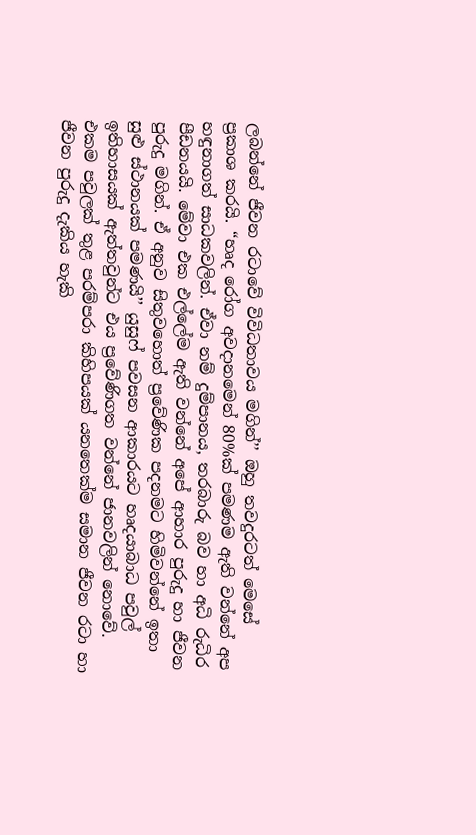ලබන්නේ ජීවන රටාවේ විවිධතාවය මගින්’’ ඔහු තවදුරටත් මෙසේ ප්‍රකාශ කරයි. “හෘද රෝග අවදානමෙන් 80%ක් පමණම ඇති වන්නේ අප හඳුනාගත් සාධකවලින්. ඒවා නම් දුම්පානය, තරබාරු බව හා අධි රුධිර පීඩනයයි. මේවා එක එල්ලේම ඇති වන්නේ අපේ ආහාර පුරුදු හා ජීවන පුරුදු මගින්. ඒ අනුව සිතුවහොත් ප්‍රවේණික පදනමට හිමිවන්නේ ඉතා සුළු ස්ථානයක් පමණයි’’ යුසුෆ් පවසන ආකාරයට හෘදයාබාධ පවුල් ඉතිහාසයක් ඇත්තවුන්ට එය ප්‍රවේණිගත වන්නේ ජානවලින් නොවේ. එකම පවුලක් තුළ පරම්පරා කිහිපයක් යනතෙක්ම සමාන ජීවන රටා හා ජීවන පුරුදු දැකිය හැකි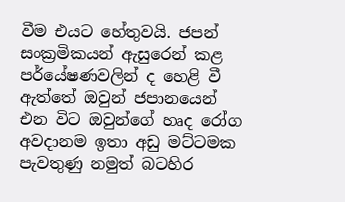වීම එයට හේතුවයි. ජපන් සංක්‍රමිකයන් ඇසුරෙන් කළ පර්යේෂණවලින් ද හෙළි වී ඇත්තේ ඔවුන් ජපානයෙන් එන විට ඔවුන්ගේ හෘද රෝග අවදානම ඉතා අඩු මට්ටමක පැවතුණු නමුත් බටහිර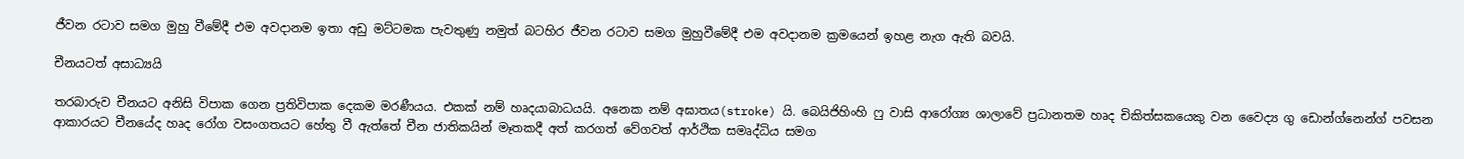ජීවන රටාව සමග මුහු වීමේදී එම අවදානම ඉතා අඩු මට්ටමක පැවතුණු නමුත් බටහිර ජීවන රටාව සමග මුහුවීමේදී එම අවදානම ක්‍රමයෙන් ඉහළ නැග ඇති බවයි.

චීනයටත් අසාධ්‍යයි

තරබාරුව චීනයට අනිසි විපාක ගෙන ප්‍රතිවිපාක දෙකම මරණීයය. එකක් නම් හෘදයාබාධයයි. අනෙක නම් අඝාතය(stroke) යි. බෙයිජිහිංහි ෆු වාසි ආරෝග්‍ය ශාලාවේ ප්‍රධානතම හෘද චිකිත්සකයෙකු වන වෛද්‍ය ගු ඩොන්ග්නෙන්ග් පවසන ආකාරයට චීනයේද හෘද රෝග වසංගතයට හේතු වී ඇත්තේ චීන ජාතිකයින් මෑතකදී අත් කරගත් වේගවත් ආර්ථික සමෘද්ධිය සමග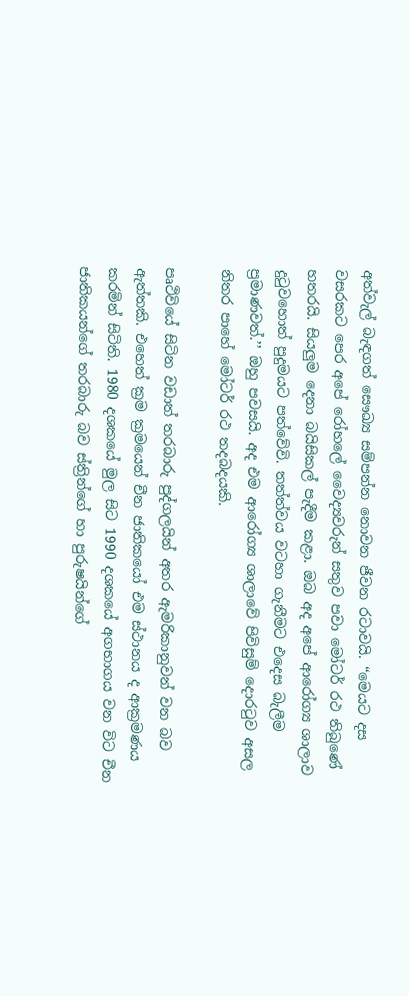අත්වැල් බැඳගත් සෞඛ්‍ය සම්පන්න නොවන ජීවන රටාවයි. “මෙයට දස වසරකට පෙර අපේ රෝහලේ වෛද්‍යවරුන් සතුව පවා මෝටර් රථ තිබුණේ හතරයි. සියලුම දෙනා බයිසිකල් පැදීම කළා. ඔබ අද අපේ ආරෝග්‍ය ශාලාව දුටුවහොත් පුදුමයට පත්වේවි. තත්ත්වය වටහා ගැනීමට එදෙස බැලීම ප්‍රමාණවත්.’’ ඔහු පවසයි. අද එම ආරෝග්‍ය ශාලාවේ පිවිසුම් දොරටුව අසල නිතර පාහේ මෝටර් රථ තදබදයකි.

පෘථිවියේ සිටින වඩාත් තරබාරු පුද්ගලයින් අතර ඇමරිකානුවන් වන බව ඇත්තකි. එහෙත් ක්‍රම ක්‍රමයෙන් චීන ජාතිකයෝ එම ස්ථානය ද ආක්‍රමණය කරමින් සිටිති. 1980 දශකයේ මුල සිට 1990 දශකයේ අගභාගය වන විට චීන ජාතිකයන්ගේ තරබාරු බව ස්ත්‍රින්ගේ හා පුරුෂයින්ගේ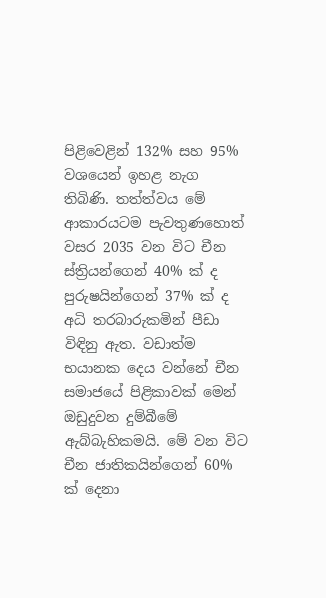පිළිවෙළින් 132% සහ 95% වශයෙන් ඉහළ නැග තිබිණි. තත්ත්වය මේ ආකාරයටම පැවතුණහොත් වසර 2035 වන විට චීන ස්ත්‍රියන්ගෙන් 40% ක් ද පුරුෂයින්ගෙන් 37% ක් ද අධි තරබාරුකමින් පීඩා විඳිනු ඇත. වඩාත්ම භයානක දෙය වන්නේ චීන සමාජයේ පිළිකාවක් මෙන් ඔඩුදුවන දුම්බීමේ ඇබ්බැහිකමයි. මේ වන විට චීන ජාතිකයින්ගෙන් 60% ක් දෙනා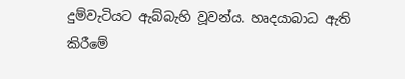දුම්වැටියට ඇබ්බැහි වූවන්ය. හෘදයාබාධ ඇති කිරීමේ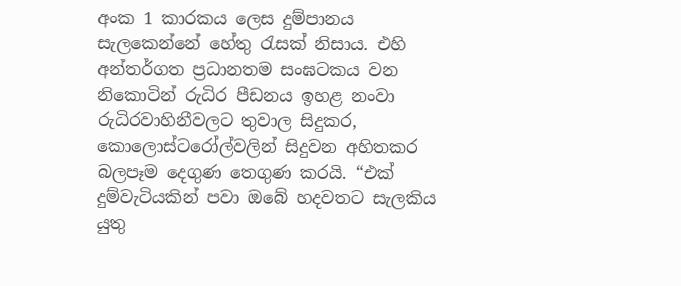අංක 1 කාරකය ලෙස දුම්පානය සැලකෙන්නේ හේතු රැසක් නිසාය. එහි අන්තර්ගත ප්‍රධානතම සංඝටකය වන නිකොටින් රුධිර පීඩනය ඉහළ නංවා රුධිරවාහිනීවලට තුවාල සිදුකර, කොලොස්ටරෝල්වලින් සිදුවන අහිතකර බලපෑම දෙගුණ තෙගුණ කරයි. “එක් දුම්වැටියකින් පවා ඔබේ හදවතට සැලකිය යුතු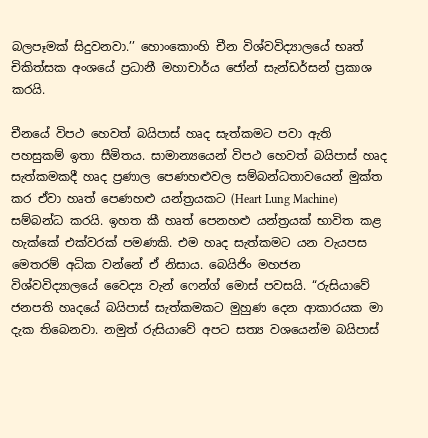බලපෑමක් සිදුවනවා.’’ හොංකොංහි චීන විශ්වවිද්‍යාලයේ භෘත් චිකිත්සක අංශයේ ප්‍රධානී මහාචාර්ය ජෝන් සැන්ඩර්සන් ප්‍රකාශ කරයි.

චීනයේ විපථ හෙවත් බයිපාස් හෘද සැත්කමට පවා ඇති පහසුකම් ඉතා සීමිතය. සාමාන්‍යයෙන් විපථ හෙවත් බයිපාස් හෘද සැත්කමකදී හෘද ප්‍රණාල පෙණහළුවල සම්බන්ධතාවයෙන් මුක්ත කර ඒවා හෘත් පෙණහළු යන්ත්‍රයකට (Heart Lung Machine) සම්බන්ධ කරයි. ඉහත කී හෘත් පෙනහළු යන්ත්‍රයක් භාවිත කළ හැක්කේ එක්වරක් පමණකි. එම හෘද සැත්කමට යන වැයපස මෙතරම් අධික වන්නේ ඒ නිසාය. බෙයිජිං මහජන විශ්වවිද්‍යාලයේ වෛද්‍ය වැන් ෆෙන්ග් මොස් පවසයි. “රුසියාවේ ජනපති හෘදයේ බයිපාස් සැත්කමකට මුහුණ දෙන ආකාරයක මා දැක තිබෙනවා. නමුත් රුසියාවේ අපට සත්‍ය වශයෙන්ම බයිපාස්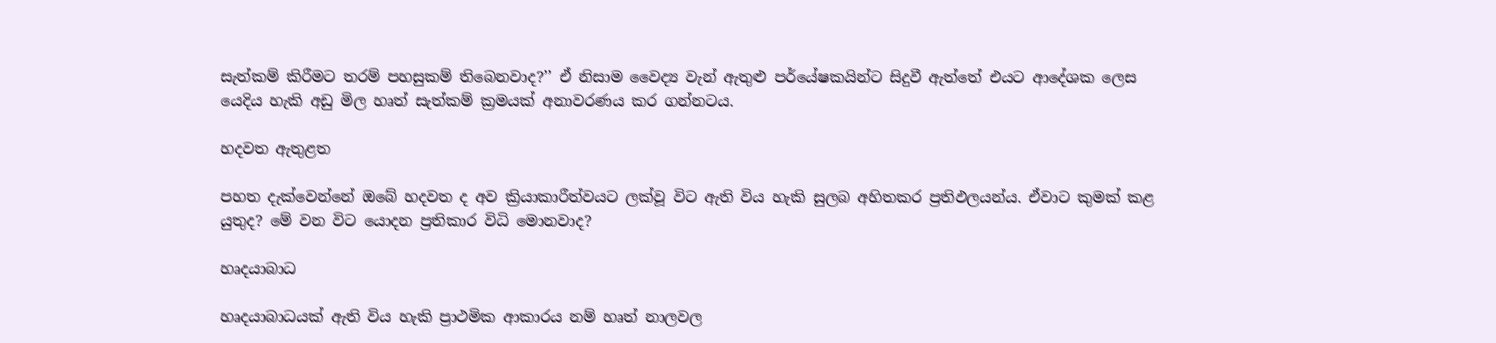සැත්කම් කිරීමට තරම් පහසුකම් තිබෙනවාද?’’ ඒ නිසාම වෛද්‍ය වැන් ඇතුළු පර්යේෂකයින්ට සිදුවී ඇත්තේ එයට ආදේශක ලෙස යෙදිය හැකි අඩු මිල හෘත් සැත්කම් ක්‍රමයක් අනාවරණය කර ගන්නටය.

හදවත ඇතුළත

පහත දැක්වෙන්නේ ඔබේ හදවත ද අව ක්‍රියාකාරීත්වයට ලක්වූ විට ඇති විය හැකි සුලබ අහිතකර ප්‍රතිඵලයන්ය. ඒවාට කුමක් කළ යුතුද? මේ වන විට යොදන ප්‍රතිකාර විධි මොනවාද?

හෘදයාබාධ

හෘදයාබාධයක් ඇති විය හැකි ප්‍රාථමික ආකාරය නම් හෘත් නාලවල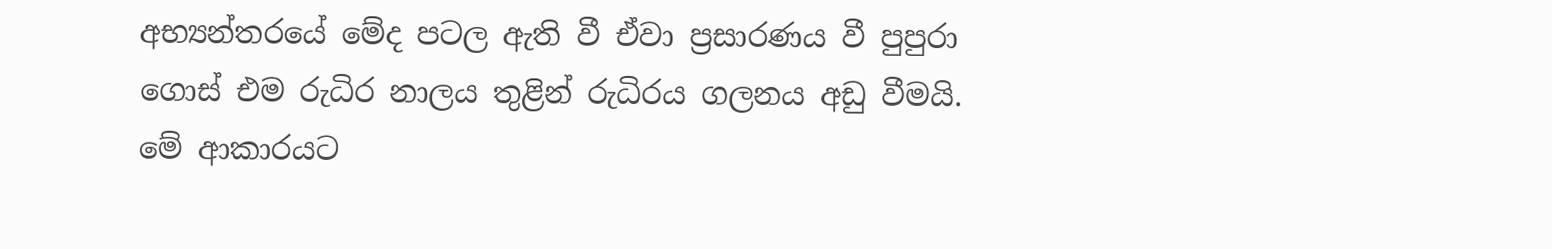අභ්‍යන්තරයේ මේද පටල ඇති වී ඒවා ප්‍රසාරණය වී පුපුරා ගොස් එම රුධිර නාලය තුළින් රුධිරය ගලනය අඩු වීමයි. මේ ආකාරයට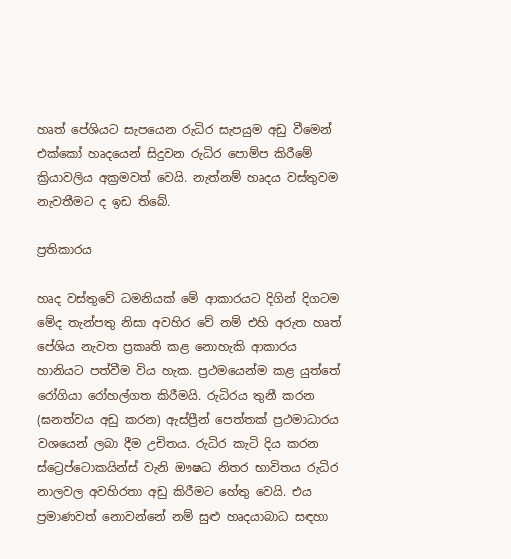හෘත් පේශියට සැපයෙන රුධිර සැපයුම අඩු වීමෙන් එක්කෝ හෘදයෙන් සිදුවන රුධිර පොම්ප කිරීමේ ක්‍රියාවලිය අක්‍රමවත් වෙයි. නැත්නම් හෘදය වස්තුවම නැවතීමට ද ඉඩ තිබේ.

ප්‍රතිකාරය

හෘද වස්තුවේ ධමනියක් මේ ආකාරයට දිගින් දිගටම මේද තැන්පතු නිසා අවහිර වේ නම් එහි අරුත හෘත් පේශිය නැවත ප්‍රකෘති කළ නොහැකි ආකාරය හානියට පත්වීම විය හැක. ප්‍රථමයෙන්ම කළ යුත්තේ රෝගියා රෝහල්ගත කිරීමයි. රුධිරය තුනී කරන (ඝනත්වය අඩු කරන) ඇස්ප්‍රීන් පෙත්තක් ප්‍රථමාධාරය වශයෙන් ලබා දීම උචිතය. රුධිර කැටි දිය කරන ස්ට්‍රෙප්ටොකයින්ස් වැනි ඖෂධ නිතර භාවිතය රුධිර නාලවල අවහිරතා අඩු කිරීමට හේතු වෙයි. එය ප්‍රමාණවත් නොවන්නේ නම් සුළු හෘදයාබාධ සඳහා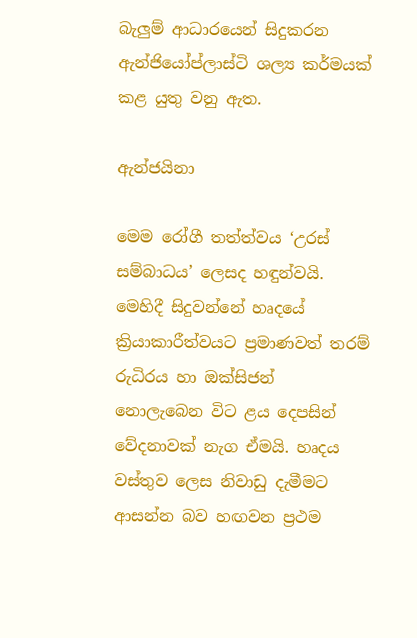බැලුම් ආධාරයෙන් සිදුකරන ඇන්ජියෝප්ලාස්ටි ශල්‍ය කර්මයක් කළ යුතු වනු ඇත.

ඇන්ජයිනා

මෙම රෝගී තත්ත්වය ‘උරස් සම්බාධය’ ලෙසද හඳුන්වයි. මෙහිදී සිදුවන්නේ හෘදයේ ක්‍රියාකාරීත්වයට ප්‍රමාණවත් තරම් රුධිරය හා ඔක්සිජන් නොලැබෙන විට ළය දෙපසින් වේදනාවක් නැග ඒමයි. හෘදය වස්තුව ලෙස නිවාඩු දැමීමට ආසන්න බව හඟවන ප්‍රථම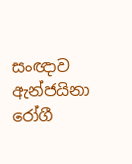සංඥාව ඇන්ජයිනා රෝගී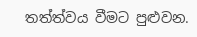තත්ත්වය වීමට පුළුවන.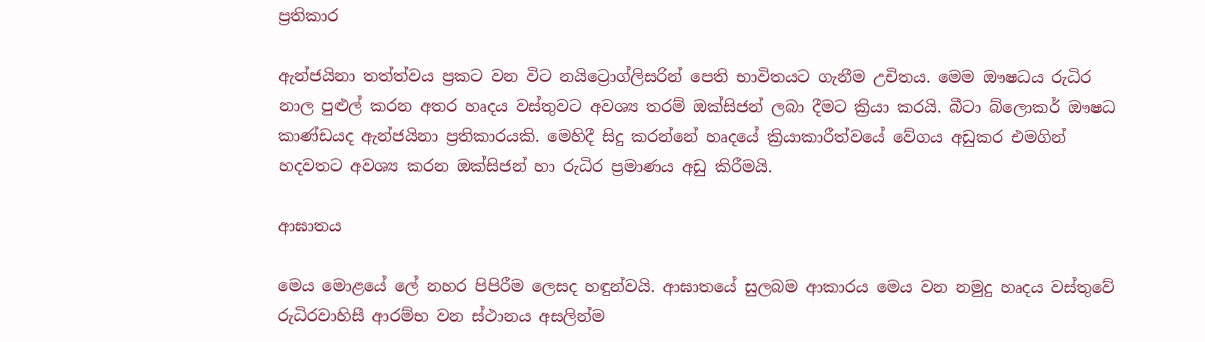ප්‍රතිකාර

ඇන්ජයිනා තත්ත්වය ප්‍රකට වන විට නයිට්‍රොග්ලිසරින් පෙති භාවිතයට ගැනීම උචිතය. මෙම ඖෂධය රුධිර නාල පුළුල් කරන අතර හෘදය වස්තුවට අවශ්‍ය තරම් ඔක්සිජන් ලබා දීමට ක්‍රියා කරයි. බීටා බ්ලොකර් ඖෂධ කාණ්ඩයද ඇන්ජයිනා ප්‍රතිකාරයකි. මෙහිදී සිදු කරන්නේ හෘදයේ ක්‍රියාකාරීත්වයේ වේගය අඩුකර එමගින් හදවතට අවශ්‍ය කරන ඔක්සිජන් හා රුධිර ප්‍රමාණය අඩු කිරීමයි.

ආඝාතය

මෙය මොළයේ ලේ නහර පිපිරීම ලෙසද හඳුන්වයි. ආඝාතයේ සුලබම ආකාරය මෙය වන නමුදු හෘදය වස්තුවේ රුධිරවාහිසී ආරම්භ වන ස්ථානය අසලින්ම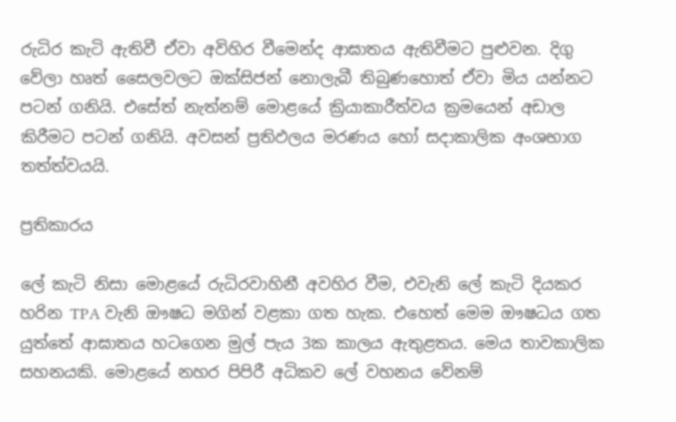රුධිර කැටි ඇතිවී ඒවා අවිහිර වීමෙන්ද ආඝාතය ඇතිවීමට පුළුවන. දිගු වේලා හෘත් සෛලවලට ඔක්සිජන් නොලැබී තිබුණහොත් ඒවා මිය යන්නට පටන් ගනියි. එසේත් නැත්නම් මොළයේ ක්‍රියාකාරීත්වය ක්‍රමයෙන් අඩාල කිරීමට පටන් ගනියි. අවසන් ප්‍රතිඵලය මරණය හෝ සදාකාලික අංශභාග තත්ත්වයයි.

ප්‍රතිකාරය

ලේ කැටි නිසා මොළයේ රුධිරවාහිනී අවහිර වීම, එවැනි ලේ කැටි දියකර හරින TPA වැනි ඖෂධ මගින් වළකා ගත හැක. එහෙත් මෙම ඖෂධය ගත යුත්තේ ආඝාතය හටගෙන මුල් පැය 3ක කාලය ඇතුළතය. මෙය තාවකාලික සහනයකි. මොළයේ නහර පිපිරී අධිකව ලේ වහනය වේනම්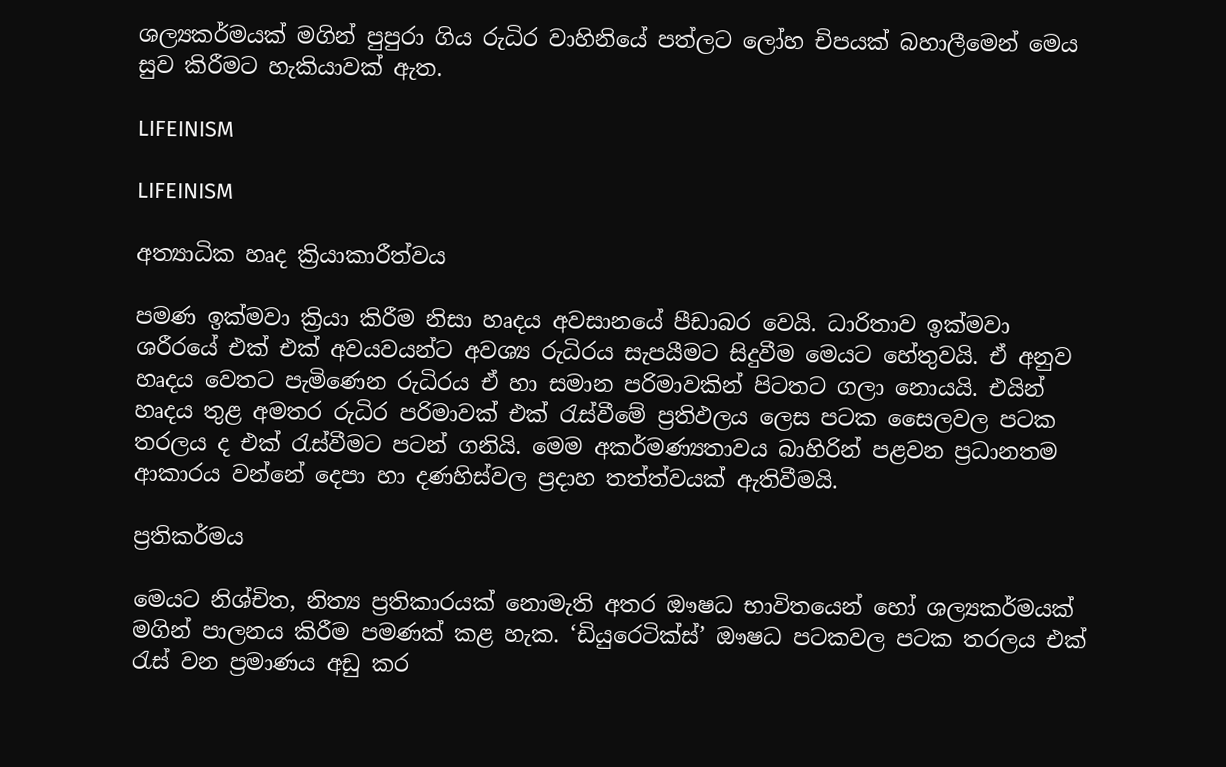ශල්‍යකර්මයක් මගින් පුපුරා ගිය රුධිර වාහිනියේ පත්ලට ලෝහ චිපයක් බහාලීමෙන් මෙය සුව කිරීමට හැකියාවක් ඇත.

LIFEINISM

LIFEINISM

අත්‍යාධික හෘද ක්‍රියාකාරීත්වය

පමණ ඉක්මවා ක්‍රියා කිරීම නිසා හෘදය අවසානයේ පීඩාබර වෙයි. ධාරිතාව ඉක්මවා ශරීරයේ එක් එක් අවයවයන්ට අවශ්‍ය රුධිරය සැපයීමට සිදුවීම මෙයට හේතුවයි. ඒ අනුව හෘදය වෙතට පැමිණෙන රුධිරය ඒ හා සමාන පරිමාවකින් පිටතට ගලා නොයයි. එයින් හෘදය තුළ අමතර රුධිර පරිමාවක් එක් රැස්වීමේ ප්‍රතිඵලය ලෙස පටක සෛලවල පටක තරලය ද එක් රැස්වීමට පටන් ගනියි. මෙම අකර්මණ්‍යතාවය බාහිරින් පළවන ප්‍රධානතම ආකාරය වන්නේ දෙපා හා දණහිස්වල ප්‍රදාහ තත්ත්වයක් ඇතිවීමයි.

ප්‍රතිකර්මය

මෙයට නිශ්චිත, නිත්‍ය ප්‍රතිකාරයක් නොමැති අතර ඖෂධ භාවිතයෙන් හෝ ශල්‍යකර්මයක් මගින් පාලනය කිරීම පමණක් කළ හැක. ‘ඩියුරෙටික්ස්’ ඖෂධ පටකවල පටක තරලය එක් රැස් වන ප්‍රමාණය අඩු කර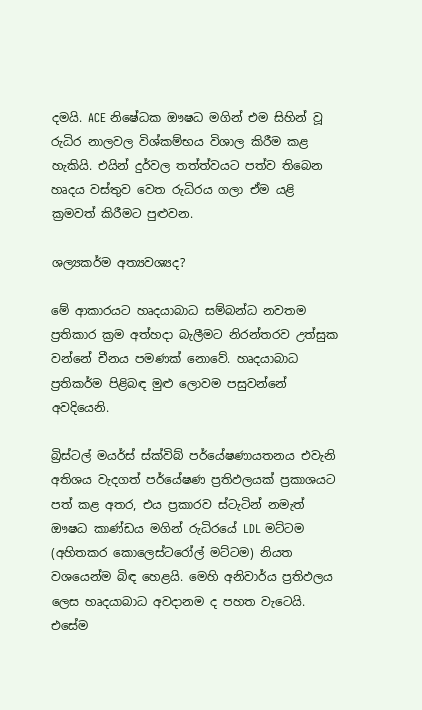දමයි. ACE නිෂේධක ඖෂධ මගින් එම සිහින් වූ රුධිර නාලවල විශ්කම්භය විශාල කිරීම කළ හැකියි. එයින් දුර්වල තත්ත්වයට පත්ව තිබෙන හෘදය වස්තුව වෙත රුධිරය ගලා ඒම යළි ක්‍රමවත් කිරීමට පුළුවන.

ශල්‍යකර්ම අත්‍යවශ්‍යද?

මේ ආකාරයට හෘදයාබාධ සම්බන්ධ නවතම ප්‍රතිකාර ක්‍රම අත්හදා බැලීමට නිරන්තරව උත්සුක වන්නේ චීනය පමණක් නොවේ. හෘදයාබාධ ප්‍රතිකර්ම පිළිබඳ මුළු ලොවම පසුවන්නේ අවදියෙනි.

බ්‍රිස්ටල් මයර්ස් ස්ක්විබ් පර්යේෂණායතනය එවැනි අතිශය වැදගත් පර්යේෂණ ප්‍රතිඵලයක් ප්‍රකාශයට පත් කළ අතර, එය ප්‍රකාරව ස්ටැටින් නමැත් ඖෂධ කාණ්ඩය මගින් රුධිරයේ LDL මට්ටම (අහිතකර කොලෙස්ටරෝල් මට්ටම) නියත වශයෙන්ම බිඳ හෙළයි. මෙහි අනිවාර්ය ප්‍රතිඵලය ලෙස හෘදයාබාධ අවදානම ද පහත වැටෙයි. එසේම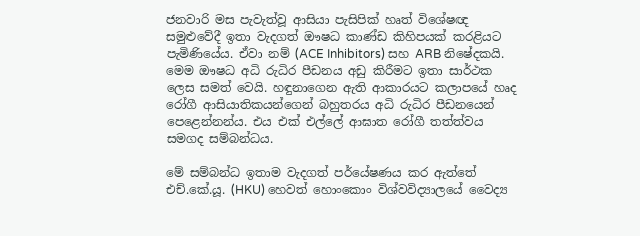ජනවාරි මස පැවැත්වූ ආසියා පැසිපික් හෘත් විශේෂඥ සමුළුවේදී ඉතා වැදගත් ඖෂධ කාණ්ඩ කිහිපයක් කරළියට පැමිණියේය. ඒවා නම් (ACE Inhibitors) සහ ARB නිෂේදකයි. මෙම ඖෂධ අධි රුධිර පීඩනය අඩු කිරීමට ඉතා සාර්ථක ලෙස සමත් වෙයි. හඳුනාගෙන ඇති ආකාරයට කලාපයේ හෘද රෝගී ආසියාතිකයන්ගෙන් බහුතරය අධි රුධිර පීඩනයෙන් පෙළෙන්නන්ය. එය එක් එල්ලේ ආඝාත රෝගී තත්ත්වය සමගද සම්බන්ධය.

මේ සම්බන්ධ ඉතාම වැදගත් පර්යේෂණය කර ඇත්තේ එච්.කේ.යූ. (HKU) හෙවත් හොංකොං විශ්වවිද්‍යාලයේ වෛද්‍ය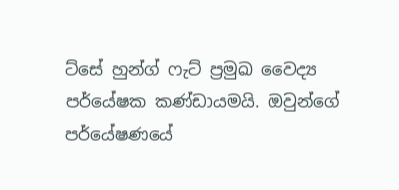ට්සේ හුන්ග් ෆැට් ප්‍රමුඛ වෛද්‍ය පර්යේෂක කණ්ඩායමයි. ඔවුන්ගේ පර්යේෂණයේ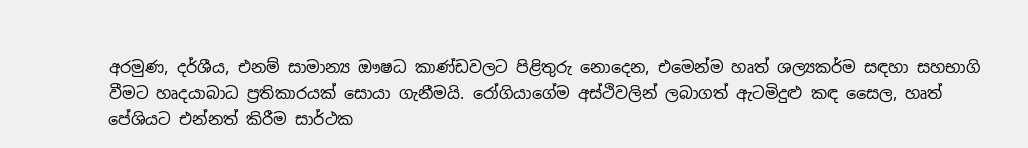අරමුණ, දර්ශීය, එනම් සාමාන්‍ය ඖෂධ කාණ්ඩවලට පිළිතුරු නොදෙන, එමෙන්ම හෘත් ශල්‍යකර්ම සඳහා සහභාගි වීමට හෘදයාබාධ ප්‍රතිකාරයක් සොයා ගැනීමයි. රෝගියාගේම අස්ථිවලින් ලබාගත් ඇටමිදුළු කඳ සෛල, හෘත් පේශියට එන්නත් කිරීම සාර්ථක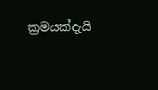ක්‍රමයක්දැයි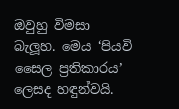ඔවුහු විමසා බැලූහ. මෙය ‘පියවි සෛල ප්‍රතිකාරය’ ලෙසද හඳුන්වයි.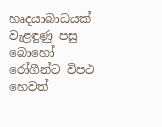හෘදයාබාධයක් වැළඳුණු පසු බොහෝ රෝගීන්ට විපථ හෙවත්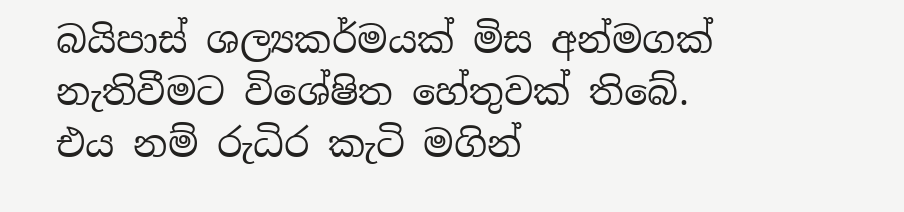බයිපාස් ශල්‍යකර්මයක් මිස අන්මගක් නැතිවීමට විශේෂිත හේතුවක් තිබේ. එය නම් රුධිර කැටි මගින්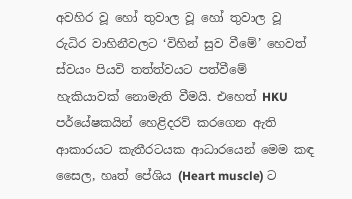අවහිර වූ හෝ තුවාල වූ හෝ තුවාල වූ රුධිර වාහිනීවලට ‘විහින් සුව වීමේ’ හෙවත් ස්වයං පියවි තත්ත්වයට පත්වීමේ හැකියාවක් නොමැති වීමයි. එහෙත් HKU පර්යේෂකයින් හෙළිදරව් කරගෙන ඇති ආකාරයට කැතීරටයක ආධාරයෙන් මෙම කඳ සෛල, හෘත් පේශිය (Heart muscle) ට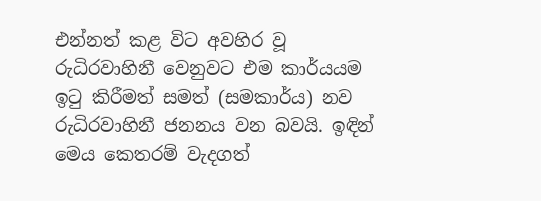එන්නත් කළ විට අවහිර වූ රුධිරවාහිනී වෙනුවට එම කාර්යයම ඉටු කිරීමත් සමත් (සමකාර්ය) නව රුධිරවාහිනී ජනනය වන බවයි. ඉඳින් මෙය කෙතරම් වැදගත්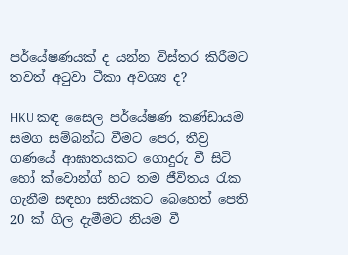පර්යේෂණයක් ද යන්න විස්තර කිරීමට තවත් අටුවා ටීකා අවශ්‍ය ද?

HKU කඳ සෛල පර්යේෂණ කණ්ඩායම සමග සම්බන්ධ වීමට පෙර, තීව්‍ර ගණයේ ආඝාතයකට ගොදුරු වී සිටි හෝ ක්වොන්ග් හට තම ජීවිතය රැක ගැනීම සඳහා සතියකට බෙහෙත් පෙති 20 ක් ගිල දැමීමට නියම වී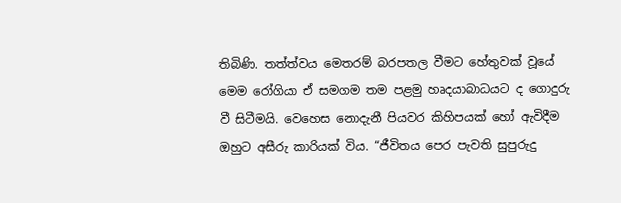තිබිණි. තත්ත්වය මෙතරම් බරපතල වීමට හේතුවක් වූයේ මෙම රෝගියා ඒ සමගම තම පළමු හෘදයාබාධයට ද ගොදුරු වී සිටීමයි. වෙහෙස නොදැනී පියවර කිහිපයක් හෝ ඇවිදීම ඔහුට අසීරු කාරියක් විය. “ජීවිතය පෙර පැවති සුපුරුදු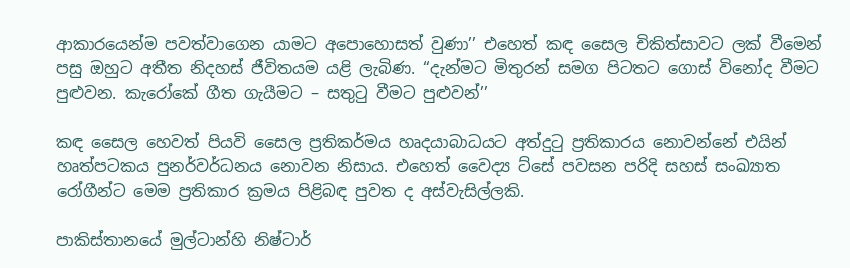ආකාරයෙන්ම පවත්වාගෙන යාමට අපොහොසත් වුණා’’ එහෙත් කඳ සෛල චිකිත්සාවට ලක් වීමෙන් පසු ඔහුට අතීත නිදහස් ජීවිතයම යළි ලැබිණ. “දැන්මට මිතුරන් සමග පිටතට ගොස් විනෝද වීමට පුළුවන. කැරෝකේ ගීත ගැයීමට – සතුටු වීමට පුළුවන්’’

කඳ සෛල හෙවත් පියවි සෛල ප්‍රතිකර්මය හෘදයාබාධයට අත්දුටු ප්‍රතිකාරය නොවන්නේ එයින් හෘත්පටකය පුනර්වර්ධනය නොවන නිසාය. එහෙත් වෛද්‍ය ට්සේ පවසන පරිදි සහස් සංඛ්‍යාත රෝගීන්ට මෙම ප්‍රතිකාර ක්‍රමය පිළිබඳ පුවත ද අස්වැසිල්ලකි.

පාකිස්තානයේ මුල්ටාන්හි නිෂ්ටාර්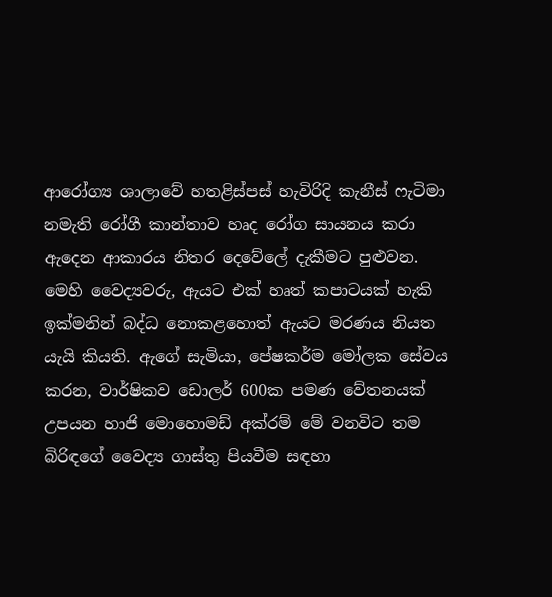ආරෝග්‍ය ශාලාවේ හතළිස්පස් හැවිරිදි කැනීස් ෆැටිමා නමැති රෝගී කාන්තාව හෘද රෝග සායනය කරා ඇදෙන ආකාරය නිතර දෙවේලේ දැකීමට පුළුවන. මෙහි වෛද්‍යවරු, ඇයට එක් හෘත් කපාටයක් හැකි ඉක්මනින් බද්ධ නොකළහොත් ඇයට මරණය නියත යැයි කියති. ඇගේ සැමියා, පේෂකර්ම මෝලක සේවය කරන, වාර්ෂිකව ඩොලර් 600ක පමණ වේතනයක් උපයන හාජි මොහොමඩ් අක්රම් මේ වනවිට තම බිරිඳගේ වෛද්‍ය ගාස්තු පියවීම සඳහා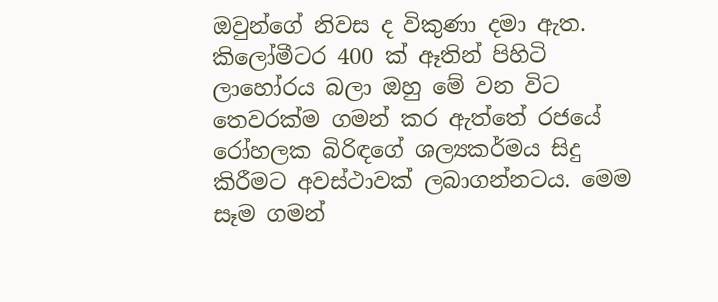ඔවුන්ගේ නිවස ද විකුණා දමා ඇත. කිලෝමීටර 400 ක් ඈතින් පිහිටි ලාහෝරය බලා ඔහු මේ වන විට තෙවරක්ම ගමන් කර ඇත්තේ රජයේ රෝහලක බිරිඳගේ ශල්‍යකර්මය සිදු කිරීමට අවස්ථාවක් ලබාගන්නටය. මෙම සෑම ගමන්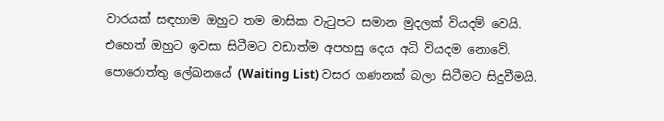වාරයක් සඳහාම ඔහුට තම මාසික වැටුපට සමාන මුදලක් වියදම් වෙයි. එහෙත් ඔහුට ඉවසා සිටීමට වඩාත්ම අපහසු දෙය අධි වියදම නොවේ. පොරොත්තු ලේඛනයේ (Waiting List) වසර ගණනක් බලා සිටීමට සිදුවීමයි.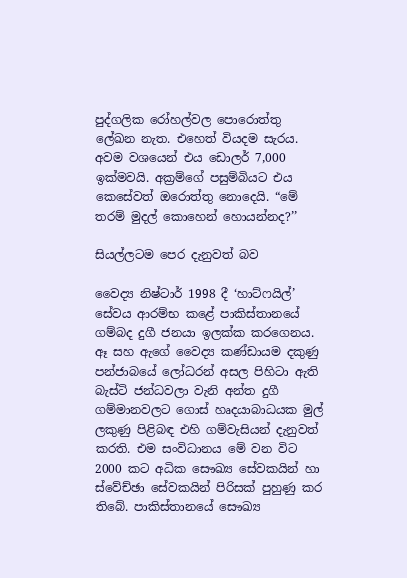පුද්ගලික රෝහල්වල පොරොත්තු ලේඛන නැත. එහෙත් වියදම සැරය. අවම වශයෙන් එය ඩොලර් 7,000 ඉක්මවයි. අක්‍රම්ගේ පසුම්බියට එය කෙසේවත් ඔරොත්තු නොදෙයි. “මේ තරම් මුදල් කොහෙන් හොයන්නද?’’

සියල්ලටම පෙර දැනුවත් බව

වෛද්‍ය නිෂ්ටාර් 1998 දී ‘හාට්ෆයිල්’ සේවය ආරම්භ කළේ පාකිස්තානයේ ගම්බද දුගී ජනයා ඉලක්ක කරගෙනය. ඈ සහ ඇගේ වෛද්‍ය කණ්ඩායම දකුණු පන්ජාබයේ ලෝධරන් අසල පිහිටා ඇති බැස්ටි ජන්ධවලා වැනි අන්ත දුගී ගම්මානවලට ගොස් හෘදයාබාධයක මුල් ලකුණු පිළිබඳ එහි ගම්වැසියන් දැනුවත් කරති. එම සංවිධානය මේ වන විට 2000 කට අධික සෞඛ්‍ය සේවකයින් හා ස්වේච්ඡා සේවකයින් පිරිසක් පුහුණු කර තිබේ. පාකිස්තානයේ සෞඛ්‍ය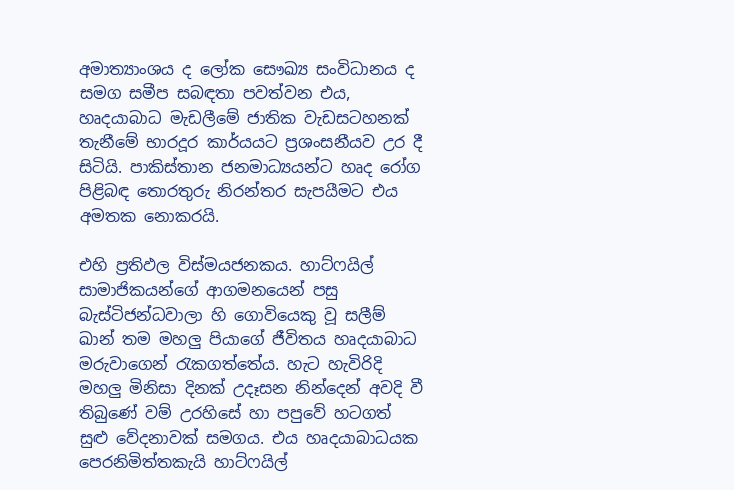අමාත්‍යාංශය ද ලෝක සෞඛ්‍ය සංවිධානය ද සමග සමීප සබඳතා පවත්වන එය, හෘදයාබාධ මැඩලීමේ ජාතික වැඩසටහනක් තැනීමේ භාරදූර කාර්යයට ප්‍රශංසනීයව උර දී සිටියි. පාකිස්තාන ජනමාධ්‍යයන්ට හෘද රෝග පිළිබඳ තොරතුරු නිරන්තර සැපයීමට එය අමතක නොකරයි.

එහි ප්‍රතිඵල විස්මයජනකය. හාට්ෆයිල් සාමාජිකයන්ගේ ආගමනයෙන් පසු බැස්ටිජන්ධවාලා හි ගොවියෙකු වූ සලීම් ඛාන් තම මහලු පියාගේ ජීවිතය හෘදයාබාධ මරුවාගෙන් රැකගත්තේය. හැට හැවිරිදි මහලු මිනිසා දිනක් උදෑසන නින්දෙන් අවදි වී තිබුණේ වම් උරහිසේ හා පපුවේ හටගත් සුළු වේදනාවක් සමගය. එය හෘදයාබාධයක පෙරනිමිත්තකැයි හාට්ෆයිල්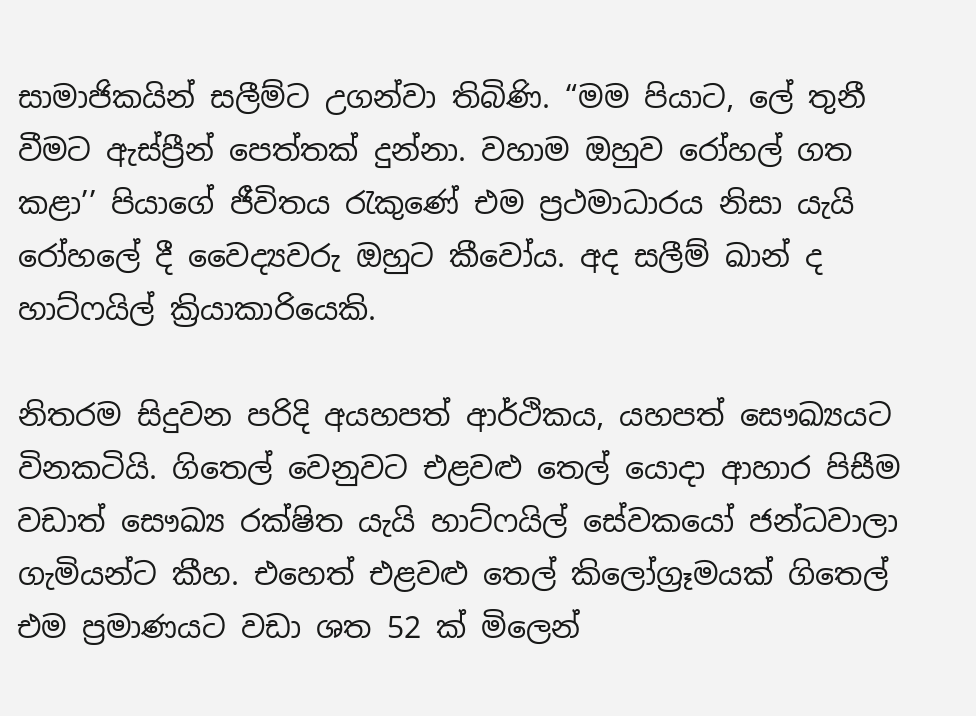සාමාජිකයින් සලීම්ට උගන්වා තිබිණි. “මම පියාට, ලේ තුනී වීමට ඇස්ප්‍රීන් පෙත්තක් දුන්නා. වහාම ඔහුව රෝහල් ගත කළා’’ පියාගේ ජීවිතය රැකුණේ එම ප්‍රථමාධාරය නිසා යැයි රෝහලේ දී වෛද්‍යවරු ඔහුට කීවෝය. අද සලීම් ඛාන් ද හාට්ෆයිල් ක්‍රියාකාරියෙකි.

නිතරම සිදුවන පරිදි අයහපත් ආර්ථිකය, යහපත් සෞඛ්‍යයට විනකටියි. ගිතෙල් වෙනුවට එළවළු තෙල් යොදා ආහාර පිසීම වඩාත් සෞඛ්‍ය රක්ෂිත යැයි හාට්ෆයිල් සේවකයෝ ජන්ධවාලා ගැමියන්ට කීහ. එහෙත් එළවළු තෙල් කිලෝග්‍රෑමයක් ගිතෙල් එම ප්‍රමාණයට වඩා ශත 52 ක් මිලෙන්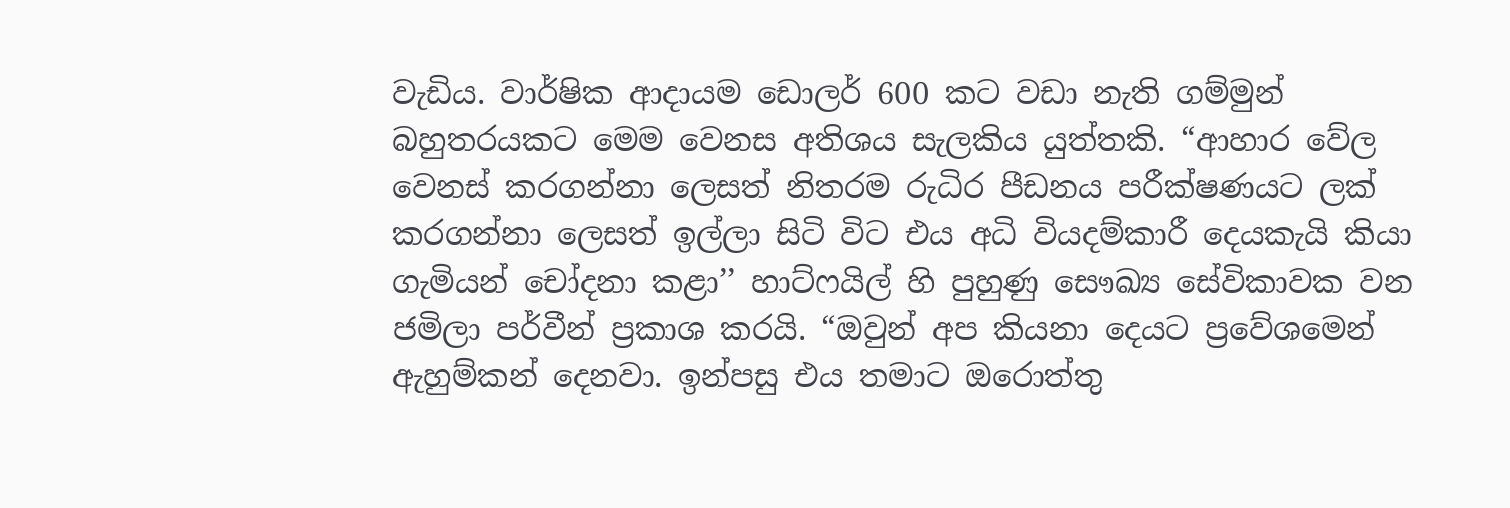වැඩිය. වාර්ෂික ආදායම ඩොලර් 600 කට වඩා නැති ගම්මුන් බහුතරයකට මෙම වෙනස අතිශය සැලකිය යුත්තකි. “ආහාර වේල වෙනස් කරගන්නා ලෙසත් නිතරම රුධිර පීඩනය පරීක්ෂණයට ලක් කරගන්නා ලෙසත් ඉල්ලා සිටි විට එය අධි වියදම්කාරී දෙයකැයි කියා ගැමියන් චෝදනා කළා’’ හාට්ෆයිල් හි පුහුණු සෞඛ්‍ය සේවිකාවක වන ජමිලා පර්වීන් ප්‍රකාශ කරයි. “ඔවුන් අප කියනා දෙයට ප්‍රවේශමෙන් ඇහුම්කන් දෙනවා. ඉන්පසු එය තමාට ඔරොත්තු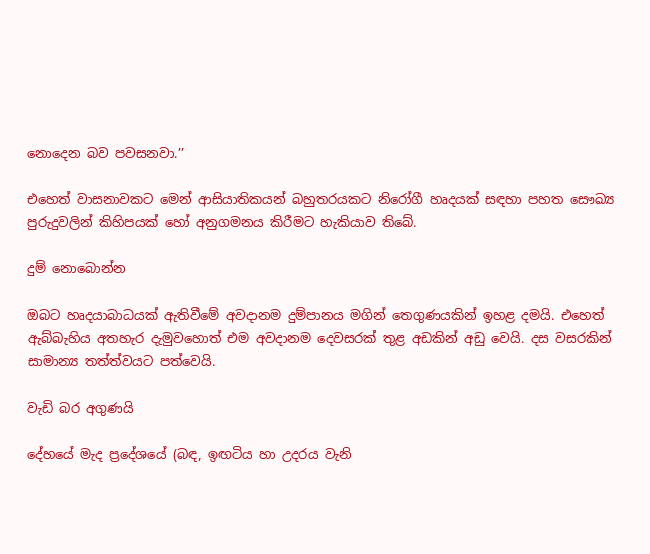නොදෙන බව පවසනවා.’’

එහෙත් වාසනාවකට මෙන් ආසියාතිකයන් බහුතරයකට නිරෝගී හෘදයක් සඳහා පහත සෞඛ්‍ය පුරුදුවලින් කිහිපයක් හෝ අනුගමනය කිරීමට හැකියාව තිබේ.

දුම් නොබොන්න

ඔබට හෘදයාබාධයක් ඇතිවීමේ අවදානම දුම්පානය මගින් තෙගුණයකින් ඉහළ දමයි. එහෙත් ඇබ්බැහිය අතහැර දැමුවහොත් එම අවදානම දෙවසරක් තුළ අඩකින් අඩු වෙයි. දස වසරකින් සාමාන්‍ය තත්ත්වයට පත්වෙයි.

වැඩි බර අගුණයි

දේහයේ මැද ප්‍රදේශයේ (බඳ, ඉඟටිය හා උදරය වැනි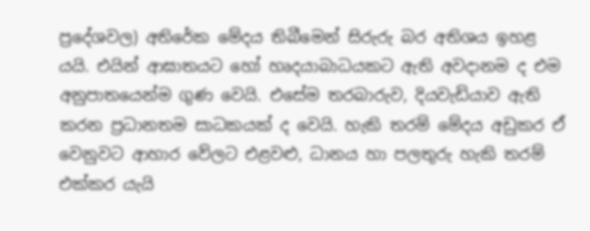ප්‍රදේශවල) අතිරේක මේදය තිබීමෙන් සිරුරු බර අතිශය ඉහළ යයි. එයින් ආඝාතයට හෝ හෘදයාබාධයකට ඇති අවදානම ද එම අනුපාතයෙන්ම ගුණ වෙයි. එසේම තරබාරුව, දියවැඩියාව ඇති කරන ප්‍රධානතම සාධකයක් ද වෙයි. හැකි තරම් මේදය අඩුකර ඒ වෙනුවට ආහාර වේලට එළවළු, ධානය හා පලතුරු හැකි තරම් එක්කර යැයි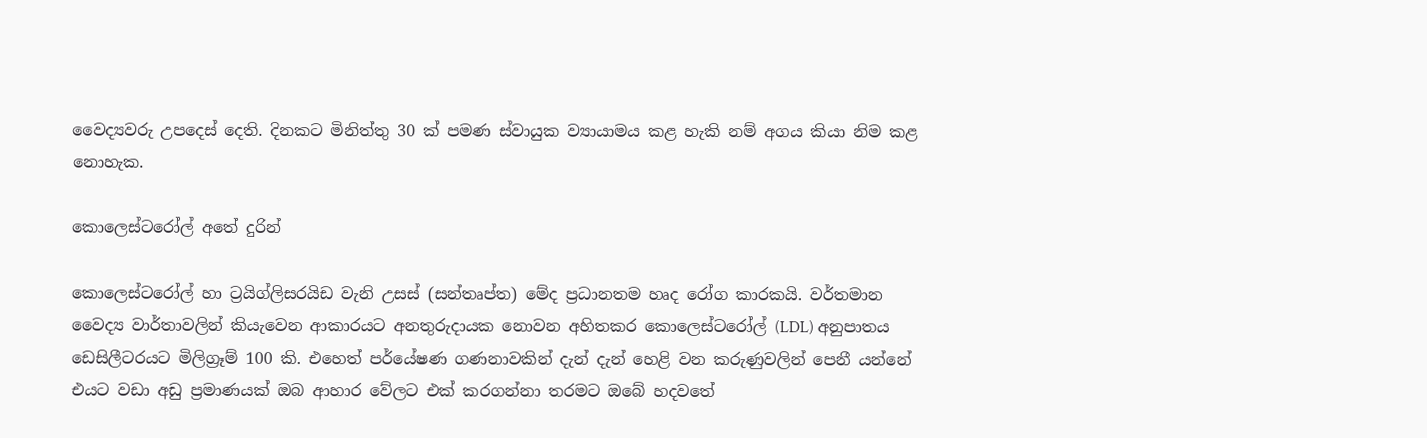වෛද්‍යවරු උපදෙස් දෙති. දිනකට මිනිත්තු 30 ක් පමණ ස්වායුක ව්‍යායාමය කළ හැකි නම් අගය කියා නිම කළ නොහැක.

කොලෙස්ටරෝල් අතේ දුරින්

කොලෙස්ටරෝල් හා ට්‍රයිග්ලිසරයිඩ වැනි උසස් (සන්තෘප්ත) මේද ප්‍රධානතම හෘද රෝග කාරකයි. වර්තමාන වෛද්‍ය වාර්තාවලින් කියැවෙන ආකාරයට අනතුරුදායක නොවන අහිතකර කොලෙස්ටරෝල් (LDL) අනුපාතය ඩෙසිලීටරයට මිලිග්‍රෑම් 100 කි. එහෙත් පර්යේෂණ ගණනාවකින් දැන් දැන් හෙළි වන කරුණුවලින් පෙනී යන්නේ එයට වඩා අඩු ප්‍රමාණයක් ඔබ ආහාර වේලට එක් කරගන්නා තරමට ඔබේ හදවතේ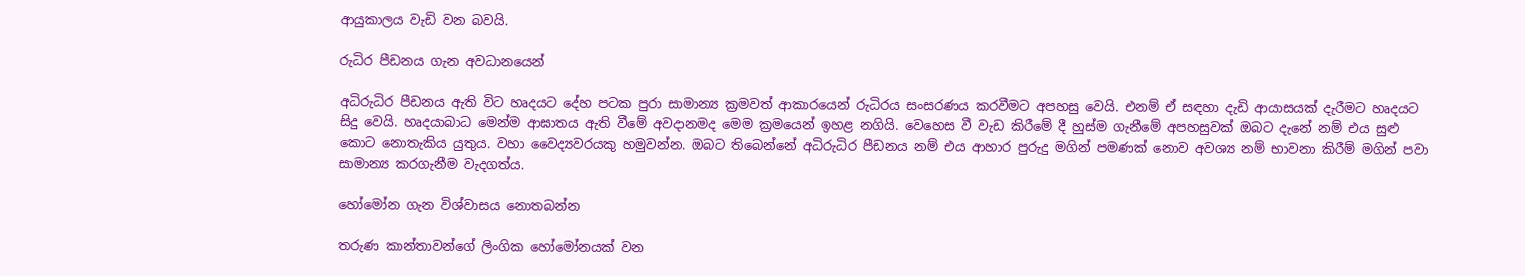ආයුකාලය වැඩි වන බවයි.

රුධිර පීඩනය ගැන අවධානයෙන්

අධිරුධිර පීඩනය ඇති විට හෘදයට දේහ පටක පුරා සාමාන්‍ය ක්‍රමවත් ආකාරයෙන් රුධිරය සංසරණය කරවීමට අපහසු වෙයි. එනම් ඒ සඳහා දැඩි ආයාසයක් දැරීමට හෘදයට සිදු වෙයි. හෘදයාබාධ මෙන්ම ආඝාතය ඇති වීමේ අවදානමද මෙම ක්‍රමයෙන් ඉහළ නගියි. වෙහෙස වී වැඩ කිරීමේ දී හුස්ම ගැනීමේ අපහසුවක් ඔබට දැනේ නම් එය සුළු කොට නොතැකිය යුතුය. වහා වෛද්‍යවරයකු හමුවන්න. ඔබට තිබෙන්නේ අධිරුධිර පීඩනය නම් එය ආහාර පුරුදු මගින් පමණක් නොව අවශ්‍ය නම් භාවනා කිරීම් මගින් පවා සාමාන්‍ය කරගැනීම වැදගත්ය.

හෝමෝන ගැන විශ්වාසය නොතබන්න

තරුණ කාන්තාවන්ගේ ලිංගික හෝමෝනයක් වන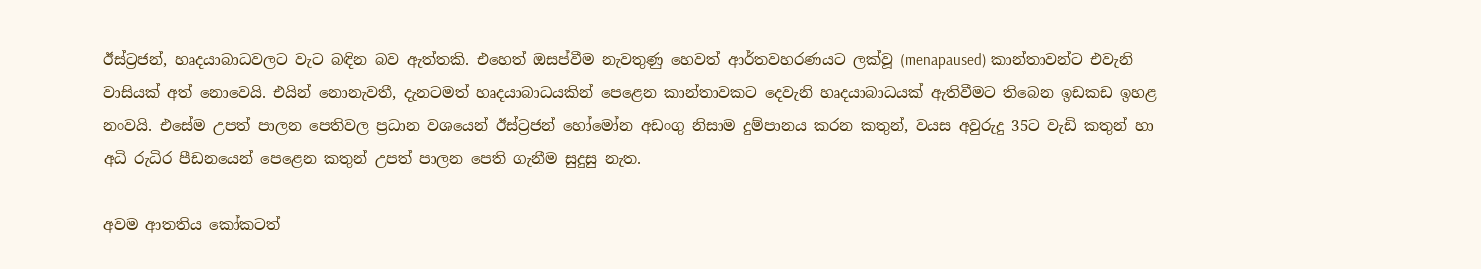ඊස්ට්‍රජන්, හෘදයාබාධවලට වැට බඳින බව ඇත්තකි. එහෙත් ඔසප්වීම නැවතුණු හෙවත් ආර්තවහරණයට ලක්වූ (menapaused) කාන්තාවන්ට එවැනි වාසියක් අත් නොවෙයි. එයින් නොනැවතී, දැනටමත් හෘදයාබාධයකින් පෙළෙන කාන්තාවකට දෙවැනි හෘදයාබාධයක් ඇතිවීමට තිබෙන ඉඩකඩ ඉහළ නංවයි. එසේම උපත් පාලන පෙතිවල ප්‍රධාන වශයෙන් ඊස්ට්‍රජන් හෝමෝන අඩංගු නිසාම දුම්පානය කරන කතුන්, වයස අවුරුදු 35ට වැඩි කතුන් හා අධි රුධිර පීඩනයෙන් පෙළෙන කතුන් උපත් පාලන පෙති ගැනීම සුදුසු නැත.

අවම ආතතිය කෝකටත්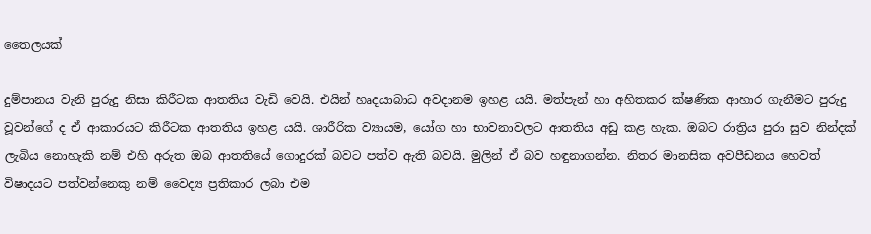තෛලයක්

දුම්පානය වැනි පුරුදු නිසා කිරීටක ආතතිය වැඩි වෙයි. එයින් හෘදයාබාධ අවදානම ඉහළ යයි. මත්පැන් හා අහිතකර ක්ෂණික ආහාර ගැනීමට පුරුදු වූවන්ගේ ද ඒ ආකාරයට කිරීටක ආතතිය ඉහළ යයි. ශාරීරික ව්‍යායම, යෝග හා භාවනාවලට ආතතිය අඩු කළ හැක. ඔබට රාත්‍රිය පුරා සුව නින්දක් ලැබිය නොහැකි නම් එහි අරුත ඔබ ආතතියේ ගොදුරක් බවට පත්ව ඇති බවයි. මුලින් ඒ බව හඳුනාගන්න. නිතර මානසික අවපීඩනය හෙවත් විෂාදයට පත්වන්නෙකු නම් වෛද්‍ය ප්‍රතිකාර ලබා එම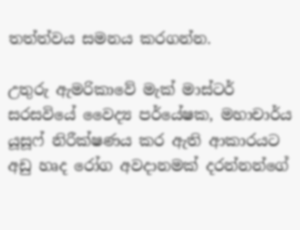තත්ත්වය සමනය කරගන්න.

උතුරු ඇමරිකාවේ මැක් මාස්ටර් සරසවියේ වෛද්‍ය පර්යේෂක, මහාචාර්ය යූසූෆ් නිරීක්ෂණය කර ඇති ආකාරයට අඩු හෘද රෝග අවදානමක් දරන්නන්ගේ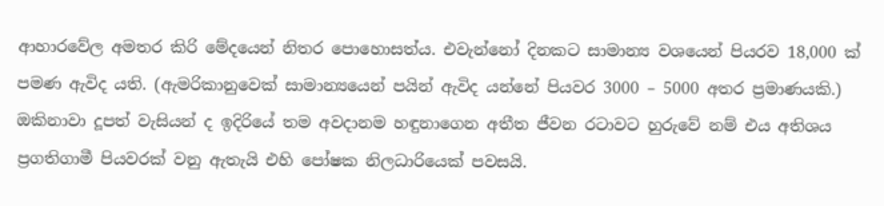ආහාරවේල අමතර කිරි මේදයෙන් නිතර පොහොසත්ය. එවැන්නෝ දිනකට සාමාන්‍ය වශයෙන් පියරව 18,000 ක් පමණ ඇවිද යති. (ඇමරිකානුවෙක් සාමාන්‍යයෙන් පයින් ඇවිද යන්නේ පියවර 3000 – 5000 අතර ප්‍රමාණයකි.) ඔකිනාවා දූපත් වැසියන් ද ඉදිරියේ තම අවදානම හඳුනාගෙන අතීත ජීවන රටාවට හුරුවේ නම් එය අතිශය ප්‍රගතිගාමී පියවරක් වනු ඇතැයි එහි පෝෂක නිලධාරියෙක් පවසයි.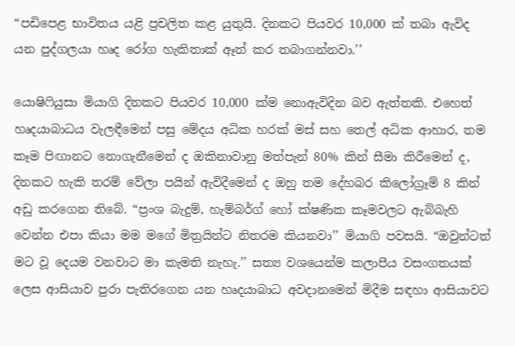“පඩිපෙළ භාවිතය යළි ප්‍රචලිත කළ යුතුයි. දිනකට පියවර 10,000 ක් තබා ඇවිද යන පුද්ගලයා හෘද රෝග හැකිතාක් ඈත් කර තබාගන්නවා.’’

යොෂිෆියුසා මියාගි දිනකට පියවර 10,000 ක්ම නොඇවිදින බව ඇත්තකි. එහෙත් හෘදයාබාධය වැලඳීමෙන් පසු මේදය අධික හරක් මස් සහ තෙල් අධික ආහාර, තම කෑම පිඟානට නොගැනීමෙන් ද ඔකිනාවානු මත්පැන් 80% කින් සීමා කිරීමෙන් ද, දිනකට හැකි තරම් වේලා පයින් ඇවිදීමෙන් ද ඔහු තම දේහබර කිලෝග්‍රෑම් 8 කින් අඩු කරගෙන තිබේ. “ප්‍රංශ බැදුම්, හැම්බර්ග් හෝ ක්ෂණික කෑමවලට ඇබ්බැහි වෙන්න එපා කියා මම මගේ මිත්‍රයින්ට නිතරම කියනවා’’ මියාගි පවසයි. “ඔවුන්ටත් මට වූ දෙයම වනවාට මා කැමති නැහැ.’’ සත්‍ය වශයෙන්ම කලාපීය වසංගතයක් ලෙස ආසියාව පුරා පැතිරගෙන යන හෘදයාබාධ අවදානමෙන් මිදීම සඳහා ආසියාවට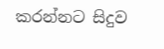කරන්නට සිදුව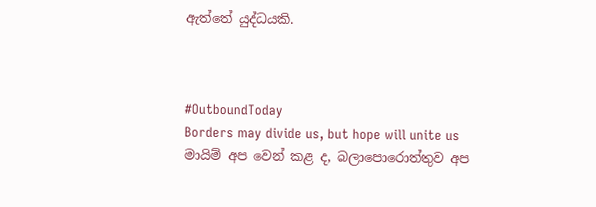ඇත්තේ යුද්ධයකි.



#OutboundToday
Borders may divide us, but hope will unite us
මායිම් අප වෙන් කළ ද, බලාපොරොත්තුව අප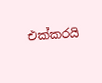එක්කරයි